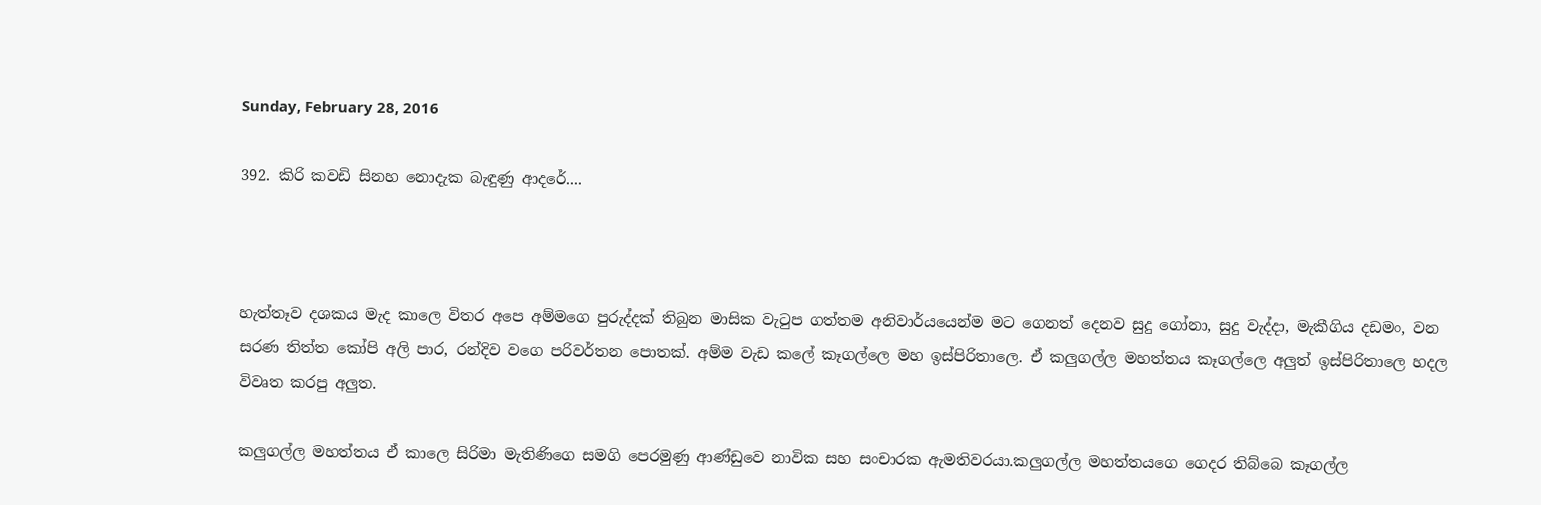Sunday, February 28, 2016

392. කිරි කවඩි සිනහ නොදැක බැඳුණු ආදරේ....



හැත්තෑව දශකය මැද කාලෙ විතර අපෙ අම්මගෙ පුරුද්දක් තිබුන මාසික වැටුප ගත්තම අනිවාර්යයෙන්ම මට ගෙනත් දෙනව සුදු ගෝනා, සුදු වැද්දා, මැකීගිය දඩමං, වන සරණ තිත්ත කෝපි අලි පාර, රන්දිව වගෙ පරිවර්තන පොතක්. අම්ම වැඩ කලේ කෑගල්ලෙ මහ ඉස්පිරිතාලෙ. ඒ කලුගල්ල මහත්තය කෑගල්ලෙ අලුත් ඉස්පිරිතාලෙ හදල විවෘත කරපු අලුත.

කලුගල්ල මහත්තය ඒ කාලෙ සිරිමා මැතිණිගෙ සමගි පෙරමුණු ආණ්ඩුවෙ නාවික සහ සංචාරක ඇමතිවරයා.කලුගල්ල මහත්තයගෙ ගෙදර තිබ්බෙ කෑගල්ල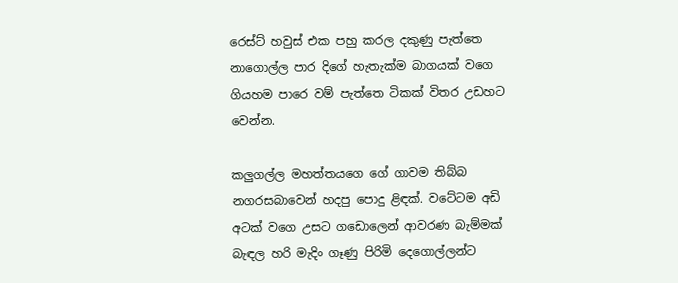රෙස්ට් හවුස් එක පහු කරල දකුණු පැත්තෙ නාගොල්ල පාර දිගේ හැතැක්ම බාගයක් වගෙ ගියහම පාරෙ වම් පැත්තෙ ටිකක් විතර උඩහට වෙන්න.

කලුගල්ල මහත්තයගෙ ගේ ගාවම තිබ්බ නගරසබාවෙන් හදපු පොදු ළිඳක්. වටේටම අඩි අටක් වගෙ උසට ගඩොලෙන් ආවරණ බැම්මක් බැඳල හරි මැදිං ගෑණු පිරිමි දෙගොල්ලන්ට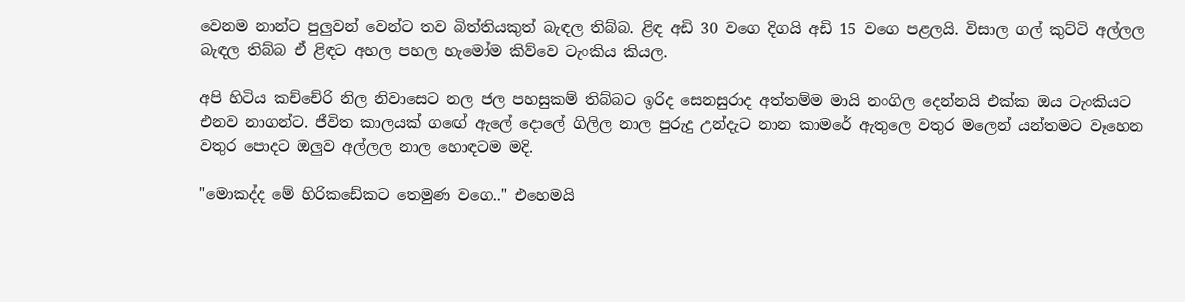වෙනම නාන්ට පුලුවන් වෙන්ට තව බිත්තියකුත් බැඳල තිබ්බ. ළිඳ අඩි 30 වගෙ දිගයි අඩි 15 වගෙ පළලයි. විසාල ගල් කුට්ටි අල්ලල බැඳල තිබ්බ ඒ ළිඳට අහල පහල හැමෝම කිව්වෙ ටැංකිය කියල.

අපි හිටිය කච්චේරි නිල නිවාසෙට නල ජල පහසුකම් තිබ්බට ඉරිද සෙනසුරාද අත්තම්ම මායි නංගිල දෙන්නයි එක්ක ඔය ටැංකියට එනව නාගන්ට. ජීවිත කාලයක් ගඟේ ඇලේ දොලේ ගිලිල නාල පුරුදු උන්දැට නාන කාමරේ ඇතුලෙ වතුර මලෙන් යන්තමට වෑහෙන වතුර පොදට ඔලුව අල්ලල නාල හොඳටම මදි.

"මොකද්ද මේ හිරිකඩේකට තෙමුණ වගෙ.." එහෙමයි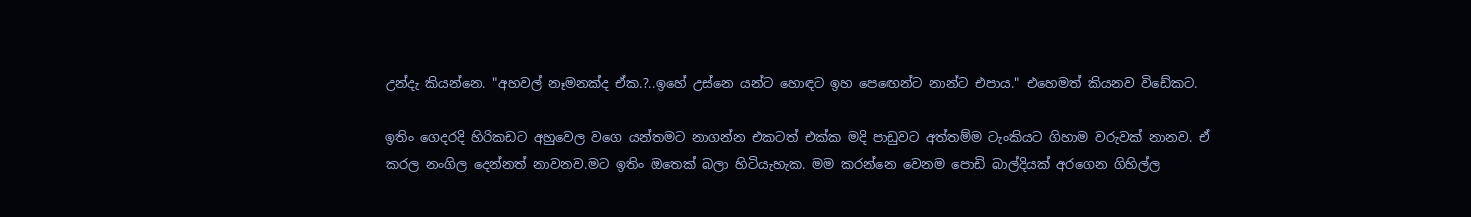උන්දැ කියන්නෙ. "අහවල් නෑමනක්ද ඒක.?..ඉහේ උස්නෙ යන්ට හොඳට ඉහ පෙඟෙන්ට නාන්ට එපාය." එහෙමත් කියනව විඩේකට.

ඉතිං ගෙදරදි හිරිකඩට අහුවෙල වගෙ යන්තමට නාගන්න එකටත් එක්ක මදි පාඩුවට අත්තම්ම ටැංකියට ගිහාම වරුවක් නානව. ඒ කරල නංගිල දෙන්නත් නාවනව.මට ඉතිං ඔතෙක් බලා හිටියැහැක. මම කරන්නෙ වෙනම පොඩි බාල්දියක් අරගෙන ගිහිල්ල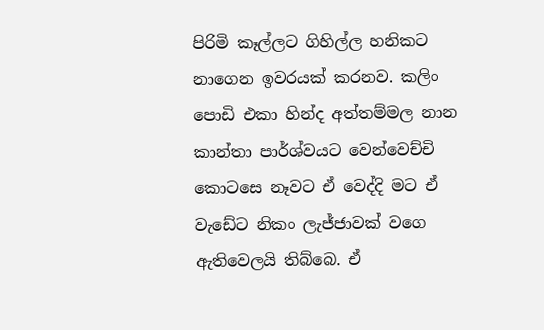පිරිමි කෑල්ලට ගිහිල්ල හනිකට නාගෙන ඉවරයක් කරනව. කලිං පොඩි එකා හින්ද අත්තම්මල නාන කාන්තා පාර්ශ්වයට වෙන්වෙච්චි කොටසෙ නෑවට ඒ වෙද්දි මට ඒ වැඩේට නිකං ලැජ්ජාවක් වගෙ ඇතිවෙලයි තිබ්බෙ. ඒ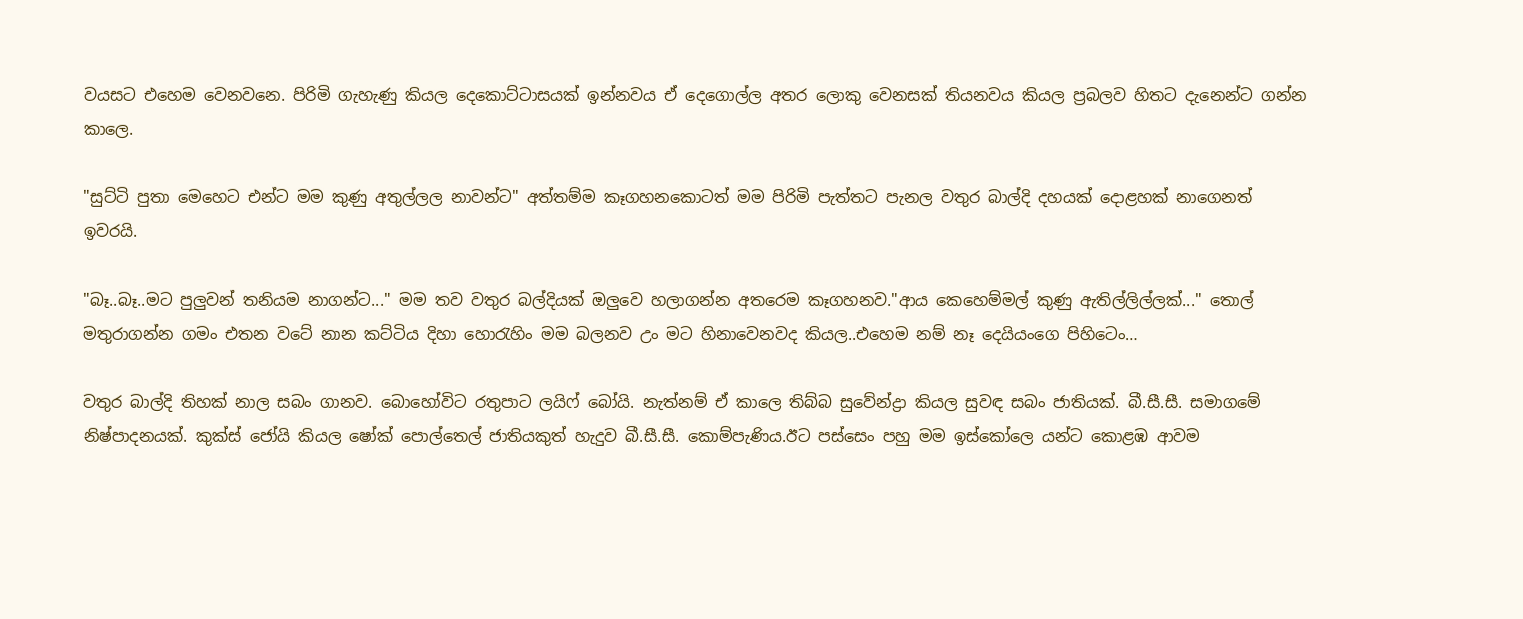වයසට එහෙම වෙනවනෙ. පිරිමි ගැහැණු කියල දෙකොට්ටාසයක් ඉන්නවය ඒ දෙගොල්ල අතර ලොකු වෙනසක් තියනවය කියල ප්‍රබලව හිතට දැනෙන්ට ගන්න කාලෙ.

"සුට්ටි පුතා මෙහෙට එන්ට මම කුණු අතුල්ලල නාවන්ට" අත්තම්ම කෑගහනකොටත් මම පිරිමි පැත්තට පැනල වතුර බාල්දි දහයක් දොළහක් නාගෙනත් ඉවරයි.

"බෑ..බෑ..මට පුලුවන් තනියම නාගන්ට..." මම තව වතුර බල්දියක් ඔලුවෙ හලාගන්න අතරෙම කෑගහනව."ආය කෙහෙම්මල් කුණු ඇතිල්ලිල්ලක්..." තොල් මතුරාගන්න ගමං එතන වටේ නාන කට්ටිය දිහා හොරැහිං මම බලනව උං මට හිනාවෙනවද කියල..එහෙම නම් නෑ දෙයියංගෙ පිහිටෙං…

වතුර බාල්දි තිහක් නාල සබං ගානව. බොහෝවිට රතුපාට ලයිෆ් බෝයි. නැත්නම් ඒ කාලෙ තිබ්බ සුවේන්ද්‍රා කියල සුවඳ සබං ජාතියක්. බී.සී.සී. සමාගමේ නිෂ්පාදනයක්. කුක්ස් ජෝයි කියල ෂෝක් පොල්තෙල් ජාතියකුත් හැදුව බී.සී.සී. කොම්පැණිය.ඊට පස්සෙං පහු මම ඉස්කෝලෙ යන්ට කොළඹ ආවම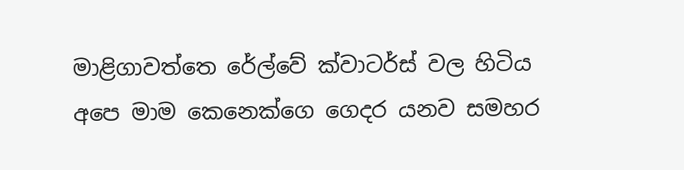මාළිගාවත්තෙ රේල්වේ ක්වාටර්ස් වල හිටිය අපෙ මාම කෙනෙක්ගෙ ගෙදර යනව සමහර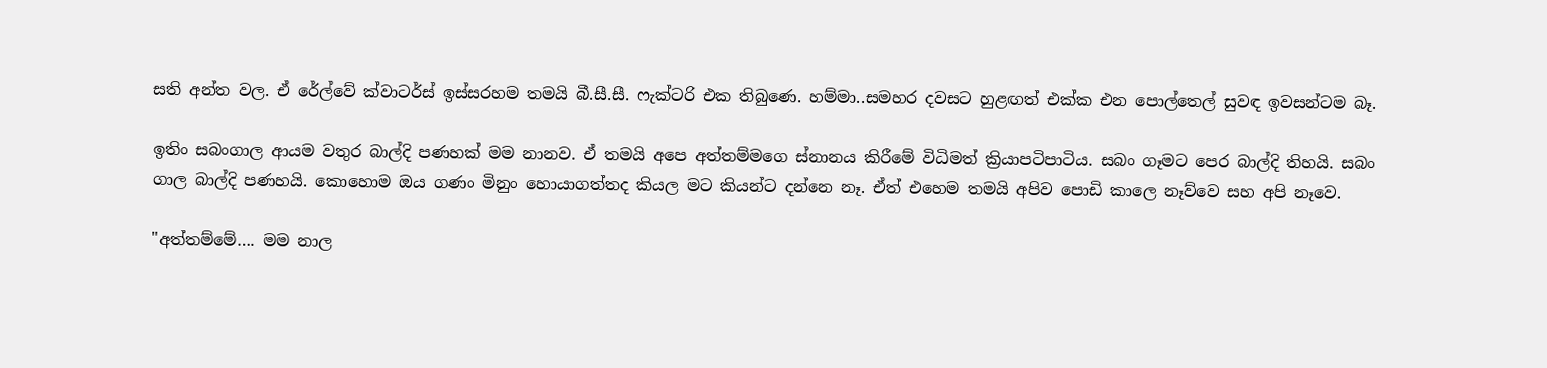සති අන්ත වල. ඒ රේල්වේ ක්වාටර්ස් ඉස්සරහම තමයි බී.සී.සී. ෆැක්ටරි එක තිබුණෙ. හම්මා..සමහර දවසට හුළඟත් එක්ක එන පොල්තෙල් සුවඳ ඉවසන්ටම බෑ.

ඉතිං සබංගාල ආයම වතුර බාල්දි පණහක් මම නානව. ඒ තමයි අපෙ අත්තම්මගෙ ස්නානය කිරීමේ විධිමත් ක්‍රියාපටිපාටිය. සබං ගෑමට පෙර බාල්දි තිහයි. සබං ගාල බාල්දි පණහයි. කොහොම ඔය ගණං මිනුං හොයාගත්තද කියල මට කියන්ට දන්නෙ නෑ. ඒත් එහෙම තමයි අපිව පොඩි කාලෙ නෑව්වෙ සහ අපි නෑවෙ.

"අත්තම්මේ…. මම නාල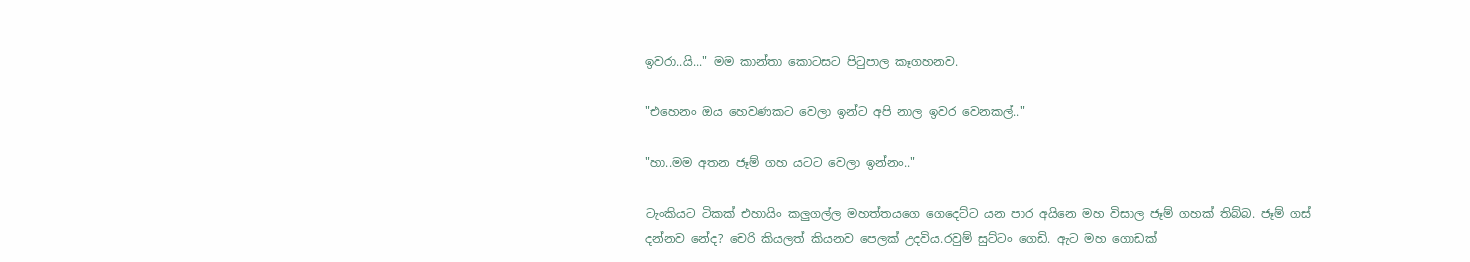ඉවරා..යි..." මම කාන්තා කොටසට පිටුපාල කෑගහනව.

"එහෙනං ඔය හෙවණකට වෙලා ඉන්ට අපි නාල ඉවර වෙනකල්.."

"හා..මම අතන ජෑම් ගහ යටට වෙලා ඉන්නං.."

ටැංකියට ටිකක් එහායිං කලුගල්ල මහත්තයගෙ ගෙදෙට්ට යන පාර අයිනෙ මහ විසාල ජෑම් ගහක් තිබ්බ. ජෑම් ගස් දන්නව නේද? චෙරි කියලත් කියනව පෙලක් උදවිය.රවුම් සුට්ටං ගෙඩි. ඇට මහ ගොඩක්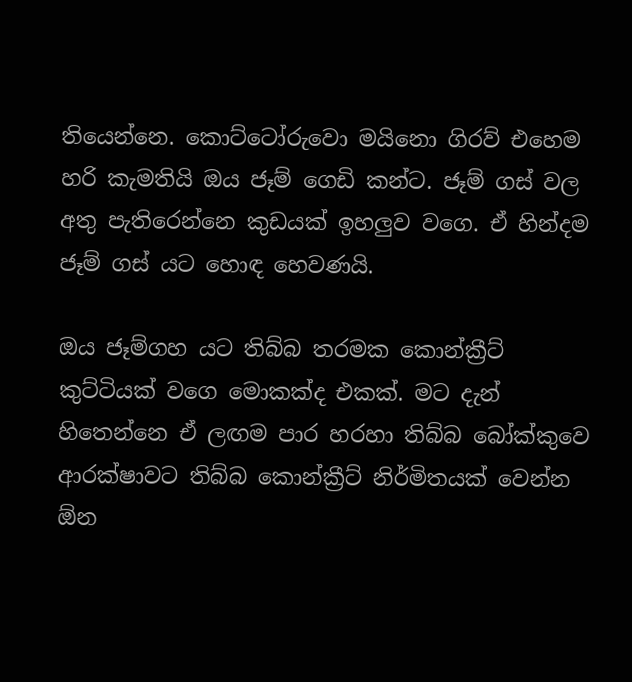තියෙන්නෙ. කොට්ටෝරුවො මයිනො ගිරව් එහෙම හරි කැමතියි ඔය ජෑම් ගෙඩි කන්ට. ජෑම් ගස් වල අතු පැතිරෙන්නෙ කුඩයක් ඉහලුව වගෙ. ඒ හින්දම ජෑම් ගස් යට හොඳ හෙවණයි.

ඔය ජෑම්ගහ යට තිබ්බ තරමක කොන්ක්‍රීට් කුට්ටියක් වගෙ මොකක්ද එකක්. මට දැන් හිතෙන්නෙ ඒ ලඟම පාර හරහා තිබ්බ බෝක්කුවෙ ආරක්ෂාවට තිබ්බ කොන්ක්‍රීට් නිර්මිතයක් වෙන්න ඕන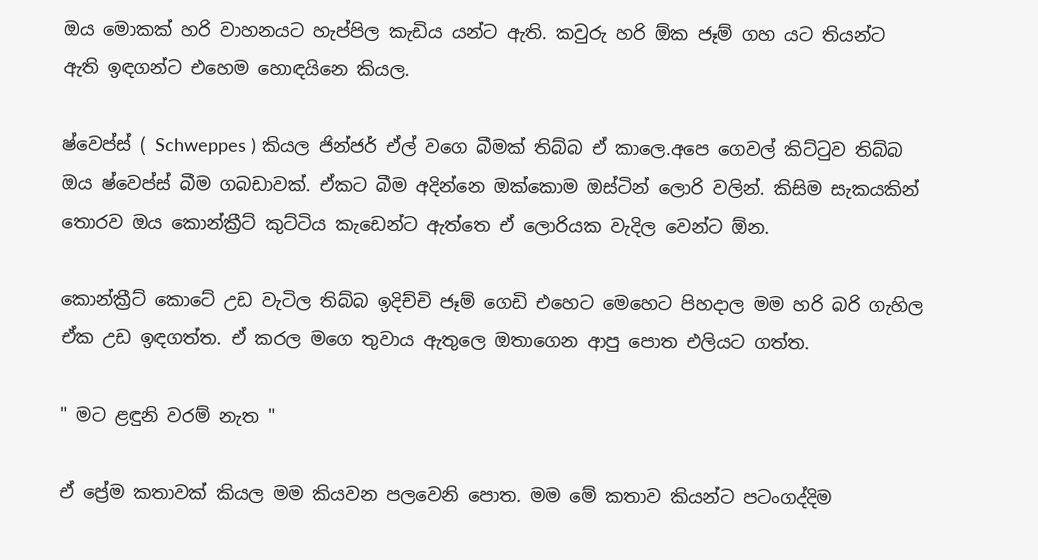ඔය මොකක් හරි වාහනයට හැප්පිල කැඩිය යන්ට ඇති. කවුරු හරි ඕක ජෑම් ගහ යට තියන්ට ඇති ඉඳගන්ට එහෙම හොඳයිනෙ කියල.

ෂ්වෙප්ස් ( Schweppes ) කියල ජින්ජර් ඒල් වගෙ බීමක් තිබ්බ ඒ කාලෙ.අපෙ ගෙවල් කිට්ටුව තිබ්බ ඔය ෂ්වෙප්ස් බීම ගබඩාවක්. ඒකට බීම අදින්නෙ ඔක්කොම ඔස්ටින් ලොරි වලින්. කිසිම සැකයකින් තොරව ඔය කොන්ක්‍රීට් කුට්ටිය කැඩෙන්ට ඇත්තෙ ඒ ලොරියක වැදිල වෙන්ට ඕන.

කොන්ක්‍රීට් කොටේ උඩ වැටිල තිබ්බ ඉදිච්චි ජෑම් ගෙඩි එහෙට මෙහෙට පිහදාල මම හරි බරි ගැහිල ඒක උඩ ඉඳගත්ත. ඒ කරල මගෙ තුවාය ඇතුලෙ ඔතාගෙන ආපු පොත එලියට ගත්ත.

" මට ළඳුනි වරම් නැත "

ඒ ප්‍රේම කතාවක් කියල මම කියවන පලවෙනි පොත. මම මේ කතාව කියන්ට පටංගද්දිම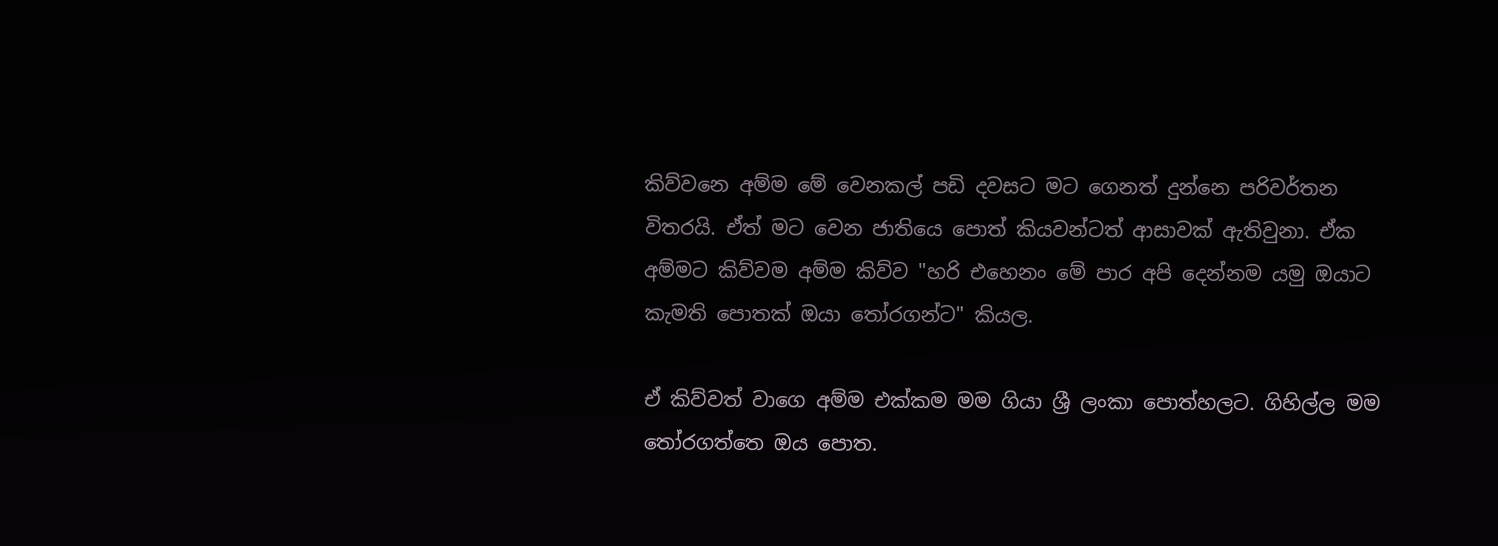කිව්වනෙ අම්ම මේ වෙනකල් පඩි දවසට මට ගෙනත් දුන්නෙ පරිවර්තන විතරයි. ඒත් මට වෙන ජාතියෙ පොත් කියවන්ටත් ආසාවක් ඇතිවුනා. ඒක අම්මට කිව්වම අම්ම කිව්ව "හරි එහෙනං මේ පාර අපි දෙන්නම යමු ඔයාට කැමති පොතක් ඔයා තෝරගන්ට" කියල.

ඒ කිව්වත් වාගෙ අම්ම එක්කම මම ගියා ශ්‍රී ලංකා පොත්හලට. ගිහිල්ල මම තෝරගත්තෙ ඔය පොත.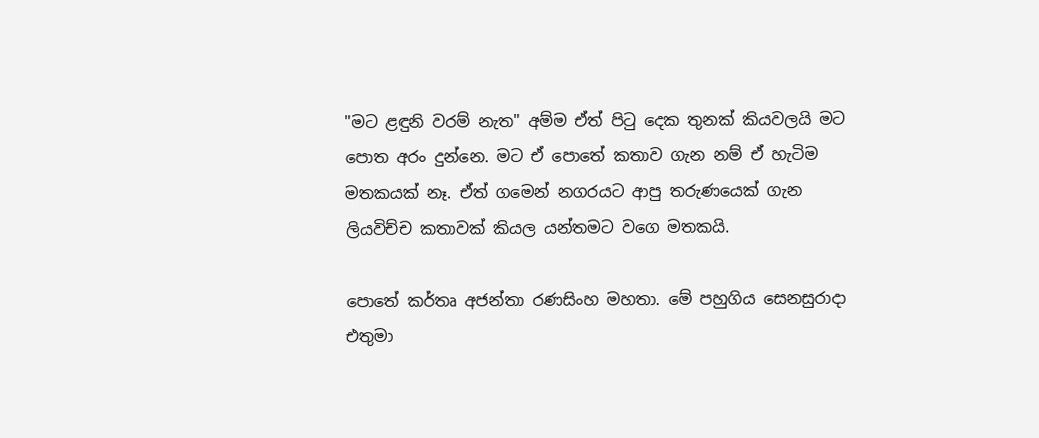"මට ළඳුනි වරම් නැත" අම්ම ඒත් පිටු දෙක තුනක් කියවලයි මට පොත අරං දුන්නෙ. මට ඒ පොතේ කතාව ගැන නම් ඒ හැටිම මතකයක් නෑ. ඒත් ගමෙන් නගරයට ආපු තරුණයෙක් ගැන ලියවිච්ච කතාවක් කියල යන්තමට වගෙ මතකයි.

පොතේ කර්තෘ අජන්තා රණසිංහ මහතා. මේ පහුගිය සෙනසුරාදා එතුමා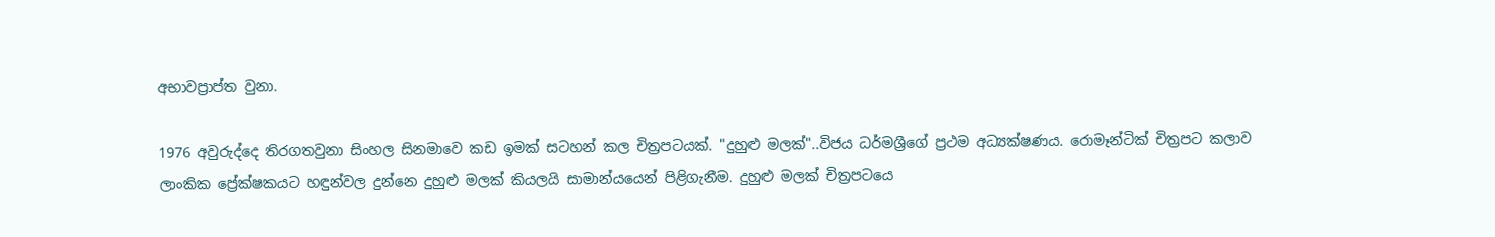අභාවප්‍රාප්ත වුනා.

1976 අවුරුද්දෙ තිරගතවුනා සිංහල සිනමාවෙ කඩ ඉමක් සටහන් කල චිත්‍රපටයක්. "දුහුළු මලක්"..විජය ධර්මශ්‍රීගේ ප්‍රථම අධ්‍යක්ෂණය. රොමෑන්ටික් චිත්‍රපට කලාව ලාංකික ප්‍රේක්ෂකයට හඳුන්වල දුන්නෙ දුහුළු මලක් කියලයි සාමාන්යයෙන් පිළිගැනීම. දුහුළු මලක් චිත්‍රපටයෙ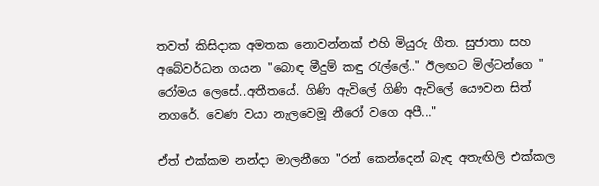තවත් කිසිදාක අමතක නොවන්නක් එහි මියුරු ගීත. සුජාතා සහ අබේවර්ධන ගයන "බොඳ මීදුම් කඳු රැල්ලේ.." ඊලඟට මිල්ටන්ගෙ " රෝමය ලෙසේ..අතීතයේ. ගිණි ඇවිලේ ගිණි ඇවිලේ යෞවන සිත් නගරේ. වෙණ වයා නැලවෙමූ නීරෝ වගෙ අපී..."

ඒත් එක්කම නන්දා මාලනීගෙ "රන් කෙන්දෙන් බැඳ අතැඟිලි එක්කල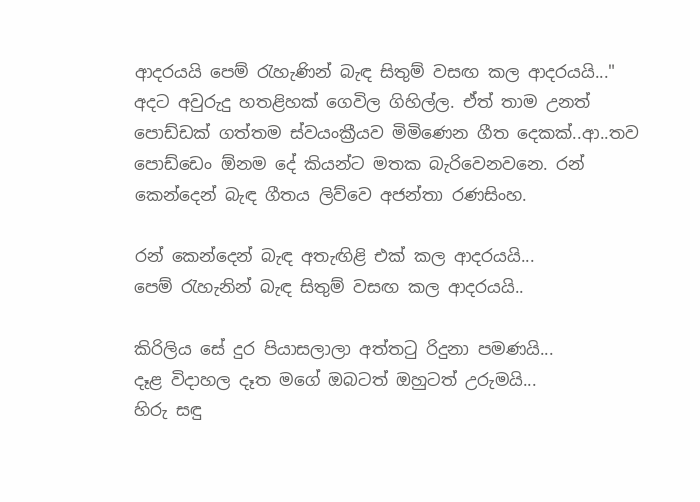ආදරයයි පෙම් රැහැණින් බැඳ සිතුම් වසඟ කල ආදරයයි..." අදට අවුරුදු හතළිහක් ගෙවිල ගිහිල්ල. ඒත් තාම උනත් පොඩ්ඩක් ගත්තම ස්වයංක්‍රීයව මිමිණෙන ගීත දෙකක්..ආ..තව පොඩ්ඩෙං ඕනම දේ කියන්ට මතක බැරිවෙනවනෙ. රන් කෙන්දෙන් බැඳ ගීතය ලිව්වෙ අජන්තා රණසිංහ.

රන් කෙන්දෙන් බැඳ අතැඟිළි එක් කල ආදරයයි...
පෙම් රැහැනින් බැඳ සිතුම් වසඟ කල ආදරයයි..

කිරිලිය සේ දුර පියාසලාලා අත්තටු රිදුනා පමණයි...
දෑළ විදාහල දෑත මගේ ඔබටත් ඔහුටත් උරුමයි...
හිරු සඳු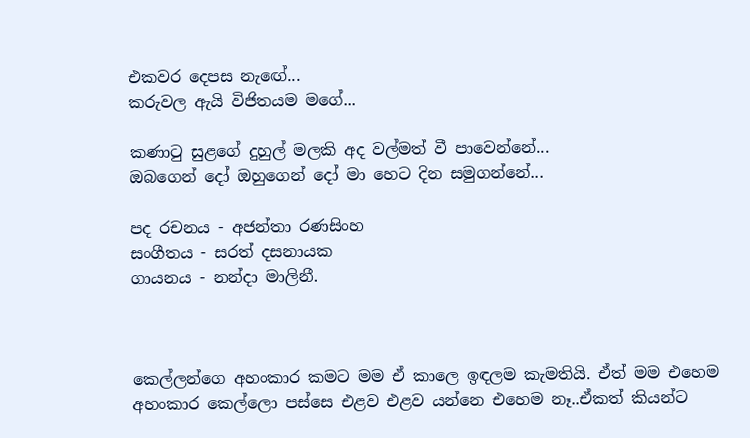එකවර දෙපස නැඟේ...
කරුවල ඇයි විජිතයම මගේ...

කණාටු සුළගේ දුහුල් මලකි අද වල්මත් වී පාවෙන්නේ...
ඔබගෙන් දෝ ඔහුගෙන් දෝ මා හෙට දින සමුගන්නේ...

පද රචනය - අජන්තා රණසිංහ
සංගීතය - සරත් දසනායක
ගායනය - නන්දා මාලිනී.



කෙල්ලන්ගෙ අහංකාර කමට මම ඒ කාලෙ ඉඳලම කැමතියි. ඒත් මම එහෙම අහංකාර කෙල්ලො පස්සෙ එළව එළව යන්නෙ එහෙම නෑ..ඒකත් කියන්ට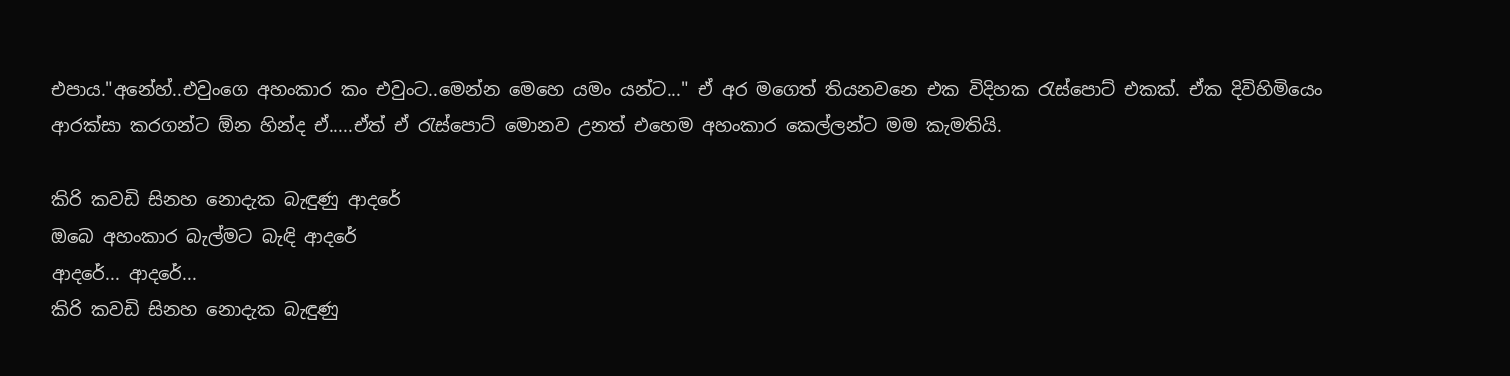එපාය."අනේහ්..එවුංගෙ අහංකාර කං එවුංට..මෙන්න මෙහෙ යමං යන්ට..." ඒ අර මගෙත් තියනවනෙ එක විදිහක රැස්පොට් එකක්. ඒක දිවිහිමියෙං ආරක්සා කරගන්ට ඕන හින්ද ඒ.....ඒත් ඒ රැස්පොට් මොනව උනත් එහෙම අහංකාර කෙල්ලන්ට මම කැමතියි.

කිරි කවඩි සිනහ නොදැක බැඳුණු ආදරේ
ඔබෙ අහංකාර බැල්මට බැඳි ආදරේ
ආදරේ... ආදරේ...
කිරි කවඩි සිනහ නොදැක බැඳුණු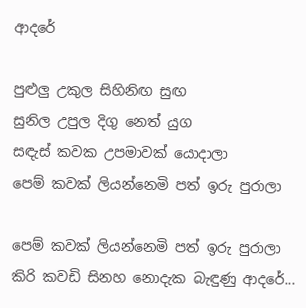ආදරේ

පුළුලු උකුල සිහිනිඟ සුඟ
සුනිල උපුල දිගු නෙත් යුග
සඳැස් කවක උපමාවක් යොදාලා
පෙම් කවක් ලියන්නෙමි පත් ඉරු පුරාලා

පෙම් කවක් ලියන්නෙමි පත් ඉරු පුරාලා
කිරි කවඩි සිනහ නොදැක බැඳුණු ආදරේ...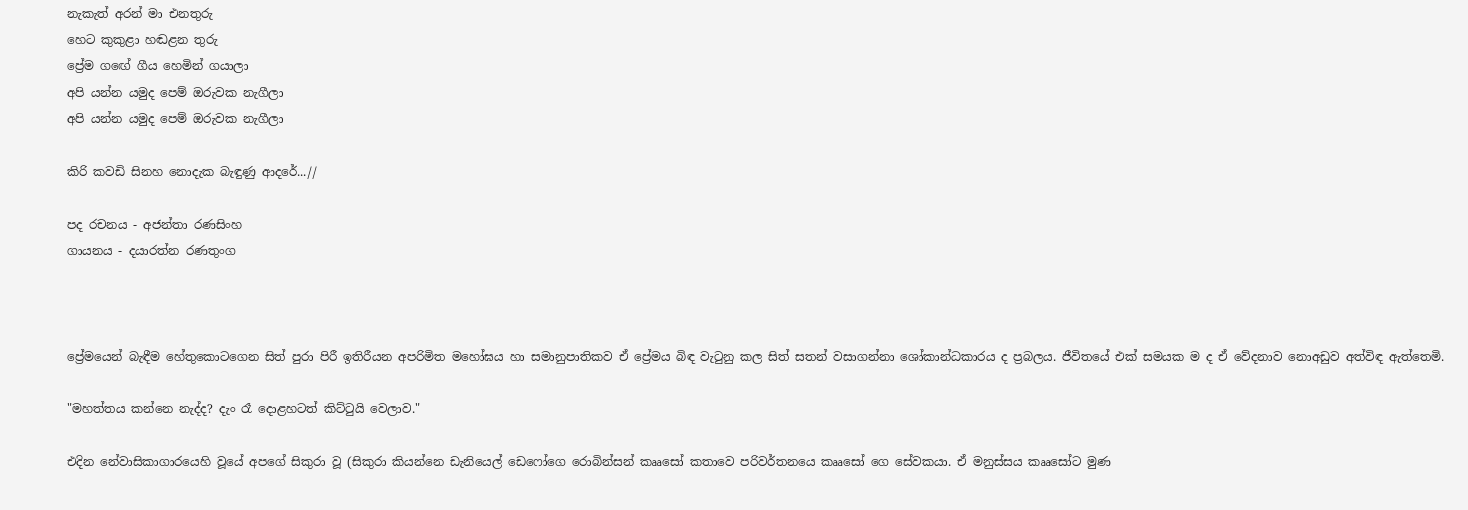නැකැත් අරන් මා එනතුරු
හෙට කුකුළා හඬළන තුරු
ප්‍රේම ගඟේ ගීය හෙමින් ගයාලා
අපි යන්න යමුද පෙම් ඔරුවක නැගීලා
අපි යන්න යමුද පෙම් ඔරුවක නැගීලා

කිරි කවඩි සිනහ නොදැක බැඳුණු ආදරේ...//

පද රචනය - අජන්තා රණසිංහ
ගායනය - දයාරත්න රණතුංග



ප්‍රේමයෙන් බැඳීම හේතුකොටගෙන සිත් පුරා පිරී ඉතිරීයන අපරිමිත මහෝඝය හා සමානුපාතිකව ඒ ප්‍රේමය බිඳ වැටුනු කල සිත් සතන් වසාගන්නා ශෝකාන්ධකාරය ද ප්‍රබලය. ජීවිතයේ එක් සමයක ම ද ඒ වේදනාව නොඅඩුව අත්විඳ ඇත්තෙමි.

"මහත්තය කන්නෙ නැද්ද? දැං රෑ දොළහටත් කිට්ටුයි වෙලාව."

එදින නේවාසිකාගාරයෙහි වූයේ අපගේ සිකුරා වූ (සිකුරා කියන්නෙ ඩැනියෙල් ඩෙෆෝගෙ රොබින්සන් කෲසෝ කතාවෙ පරිවර්තනයෙ කෲසෝ ගෙ සේවකයා. ඒ මනුස්සය කෲසෝට මුණ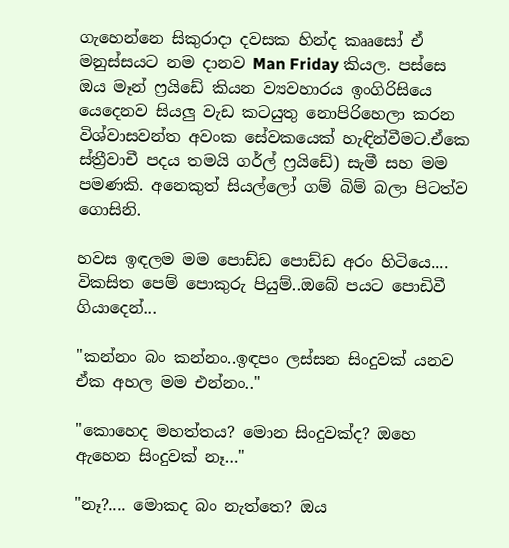ගැහෙන්නෙ සිකුරාදා දවසක හින්ද කෲසෝ ඒ මනුස්සයට නම දානව Man Friday කියල. පස්සෙ ඔය මෑන් ෆ්‍රයිඩේ කියන ව්‍යවහාරය ඉංගිරිසියෙ යෙදෙනව සියලු වැඩ කටයුතු නොපිරිහෙලා කරන විශ්වාසවන්ත අවංක සේවකයෙක් හැඳින්වීමට.ඒකෙ ස්ත්‍රීවාචී පදය තමයි ගර්ල් ෆ්‍රයිඩේ) සැමී සහ මම පමණකි. අනෙකුත් සියල්ලෝ ගම් බිම් බලා පිටත්ව ගොසිනි.

හවස ඉඳලම මම පොඩ්ඩ පොඩ්ඩ අරං හිටියෙ.... විකසිත පෙම් පොකුරු පියුම්..ඔබේ පයට පොඩිවී ගියාදෙන්...

"කන්නං බං කන්නං..ඉඳපං ලස්සන සිංදුවක් යනව ඒක අහල මම එන්නං.."

"කොහෙද මහත්තය? මොන සිංදුවක්ද? ඔහෙ ඇහෙන සිංදුවක් නෑ…"

"නෑ?.... මොකද බං නැත්තෙ? ඔය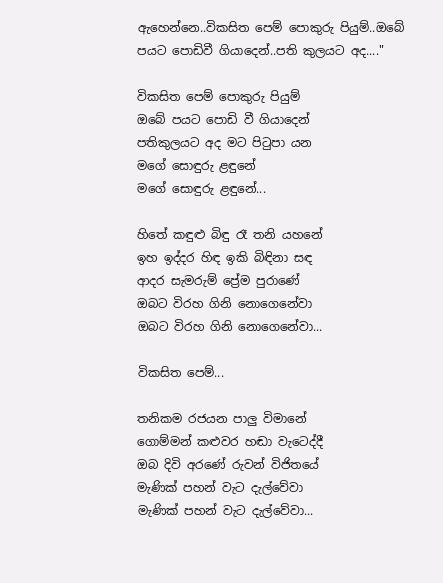ඇහෙන්නෙ..විකසිත පෙම් පොකුරු පියුම්..ඔබේ පයට පොඩිවී ගියාදෙන්..පති කුලයට අද...."

විකසිත පෙම් පොකුරු පියුම්
ඔබේ පයට පොඩි වී ගියාදෙන්
පතිකුලයට අද මට පිටුපා යන
මගේ සොඳුරු ළඳුනේ
මගේ සොඳුරු ළඳුනේ...

හිතේ කඳුළු බිඳු රෑ තනි යහනේ
ඉහ ඉද්දර හිඳ ඉකි බිඳිනා සඳ
ආදර සැමරුම් ප්‍රේම පුරාණේ
ඔබට විරහ ගිනි නොගෙනේවා
ඔබට විරහ ගිනි නොගෙනේවා...

විකසිත පෙම්...

තනිකම රජයන පාලු විමානේ
ගොම්මන් කළුවර හඬා වැටෙද්දී
ඔබ දිවි අරණේ රුවන් විජිතයේ
මැණික් පහන් වැට දැල්වේවා
මැණික් පහන් වැට දැල්වේවා...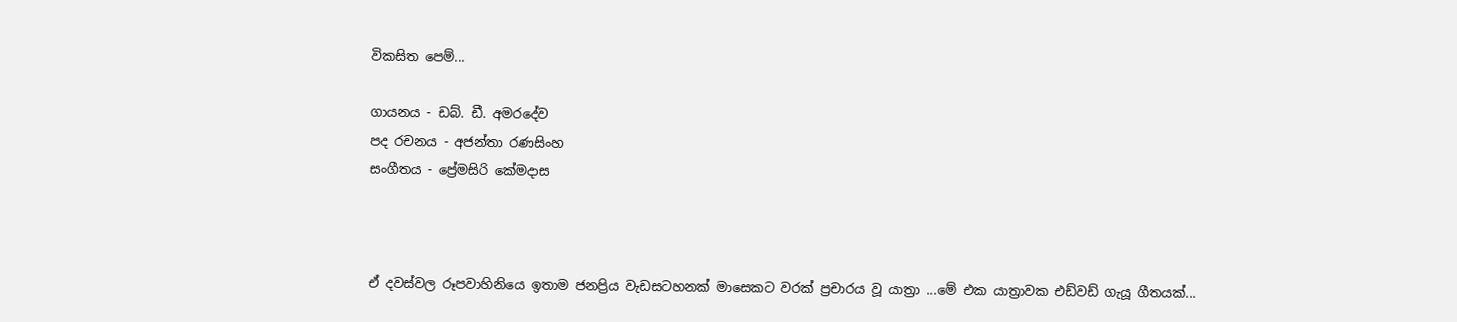විකසිත පෙම්...

ගායනය - ඩබ්. ඩී. අමරදේව
පද රචනය - අජන්තා රණසිංහ
සංගීතය - ප්‍රේමසිරි කේමදාස



ඒ දවස්වල රූපවාහිනියෙ ඉතාම ජනප්‍රිය වැඩසටහනක් මාසෙකට වරක් ප්‍රචාරය වූ යාත්‍රා ...මේ එක යාත්‍රාවක එඩ්වඩ් ගැයූ ගීතයක්...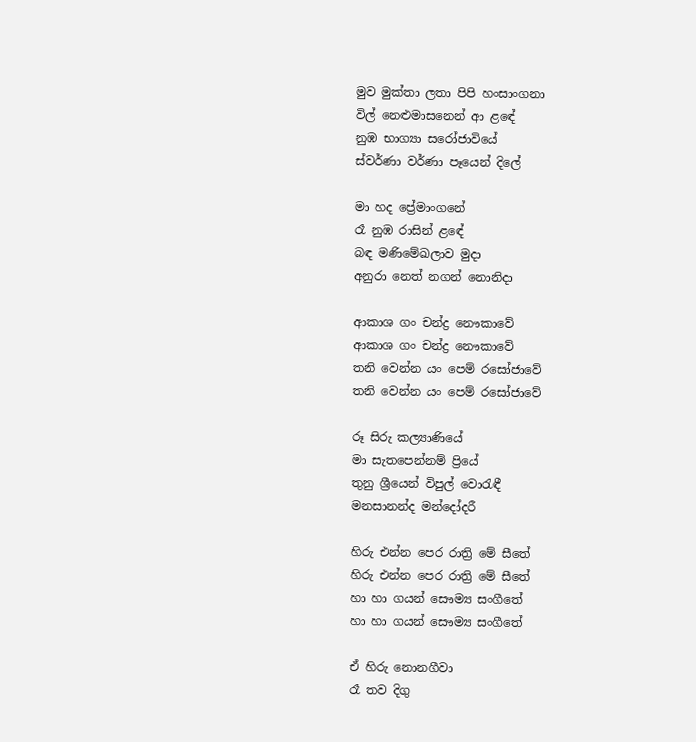මුව මුක්තා ලතා පිපි හංසාංගනා
විල් නෙළුමාසනෙන් ආ ළඳේ
නුඹ භාග්‍යා සරෝජාවියේ
ස්වර්ණා වර්ණා පෑයෙන් දිලේ

මා හද ප්‍රේමාංගනේ
රෑ නුඹ රාසින් ළඳේ
බඳ මණිමේඛලාව මුදා
අනුරා නෙත් නගන් නොනිදා

ආකාශ ගං චන්ද්‍ර නෞකාවේ
ආකාශ ගං චන්ද්‍ර නෞකාවේ
තනි වෙන්න යං පෙම් රසෝජාවේ
තනි වෙන්න යං පෙම් රසෝජාවේ

රූ සිරු කල්‍යාණියේ
මා සැතපෙන්නම් ප්‍රි‍යේ
තුනු ශ්‍රීයෙන් විපුල් වොරැඳී
මනසානන්ද මන්දෝදරී

හිරු එන්න පෙර රාත්‍රි මේ සීතේ
හිරු එන්න පෙර රාත්‍රි මේ සීතේ
හා හා ගයන් සෞම්‍ය සංගීතේ
හා හා ගයන් සෞම්‍ය සංගීතේ

ඒ හිරු නොනගීවා
රෑ තව දිගු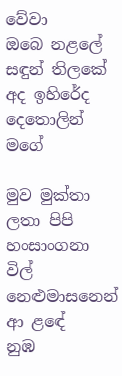වේවා
ඔබෙ නළලේ සඳුන් තිලකේ
අද ඉහිරේද දෙතොලින් මගේ

මුව මුක්තා ලතා පිපි හංසාංගනා
විල් නෙළුමාසනෙන් ආ ළඳේ
නුඹ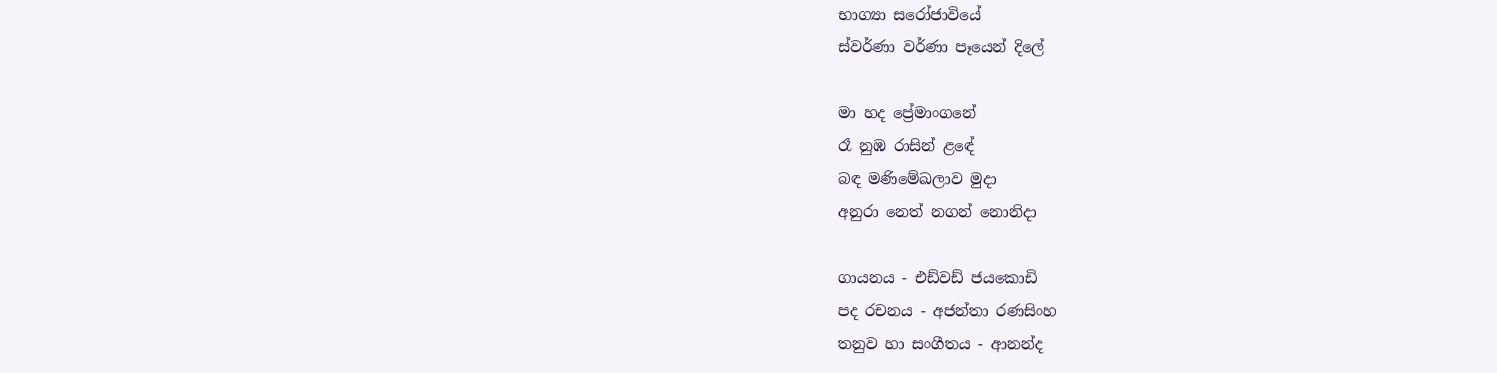භාග්‍යා සරෝජාවියේ
ස්වර්ණා වර්ණා පෑයෙන් දිලේ

මා හද ප්‍රේමාංගනේ
රෑ නුඹ රාසින් ළඳේ
බඳ මණිමේඛලාව මුදා
අනුරා නෙත් නගන් නොනිදා

ගායනය - එඩ්වඩ් ජයකොඩි
පද රචනය - අජන්තා රණසිංහ
තනුව හා සංගීතය - ආනන්ද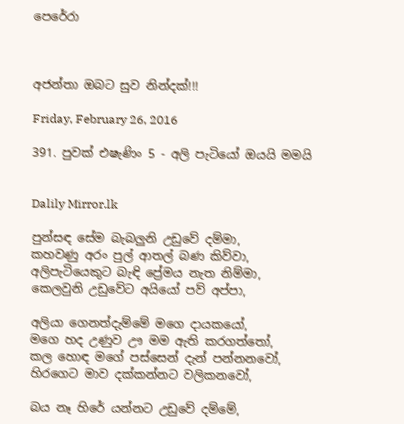පෙරේරා



අජන්තා ඔබට සුව නින්දක්!!!

Friday, February 26, 2016

391. පුවක් එෂැණිං 5 - අලි පැටියෝ ඔයයි මමයි


Dalily Mirror.lk

පුන්සඳ සේම බැබලුනි උඩුවේ දම්මා,
කහවණු අරං පුල් ආතල් බණ කිව්වා,
අලිපැටියෙකුට බැඳි ප්‍රේමය නැත නිම්මා,
කෙලවුනි උඩුවේට අයියෝ පව් අප්පා,

අලියා ගෙනත්දැම්මේ මගෙ දායකයෝ,
මගෙ හද උණුව ඌ මම ඇති කරගත්තෝ,
කල හොඳ මගේ පස්සෙන් දැන් පන්නනවෝ,
හිරගෙට මාව දක්කන්නට වලිකනවෝ,

බය නෑ හිරේ යන්නට උඩුවේ දම්මේ,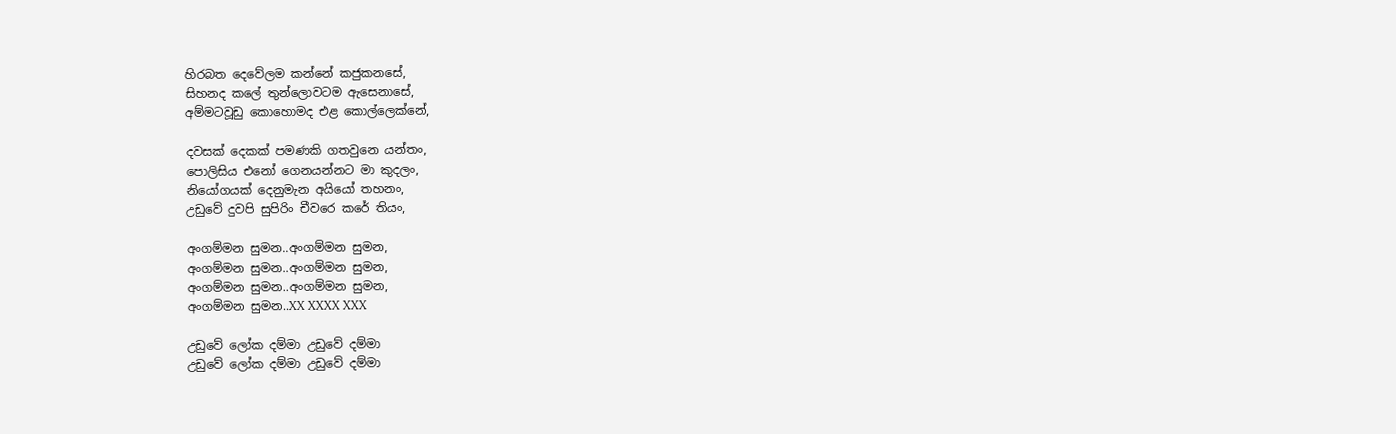හිරබත දෙවේලම කන්නේ කජුකනසේ,
සිහනද කලේ තුන්ලොවටම ඇසෙනාසේ,
අම්මටවූඩු කොහොමද එළ කොල්ලෙක්නේ,

දවසක් දෙකක් පමණකි ගතවුනෙ යන්තං,
පොලිසිය එනෝ ගෙනයන්නට මා කුදලං,
නියෝගයක් දෙනුමැන අයියෝ තහනං,
උඩුවේ දුවපි සුපිරිං චීවරෙ කරේ තියං,

අංගම්මන සුමන..අංගම්මන සුමන,
අංගම්මන සුමන..අංගම්මන සුමන,
අංගම්මන සුමන..අංගම්මන සුමන,
අංගම්මන සුමන..XX XXXX XXX

උඩුවේ ලෝක දම්මා උඩුවේ දම්මා
උඩුවේ ලෝක දම්මා උඩුවේ දම්මා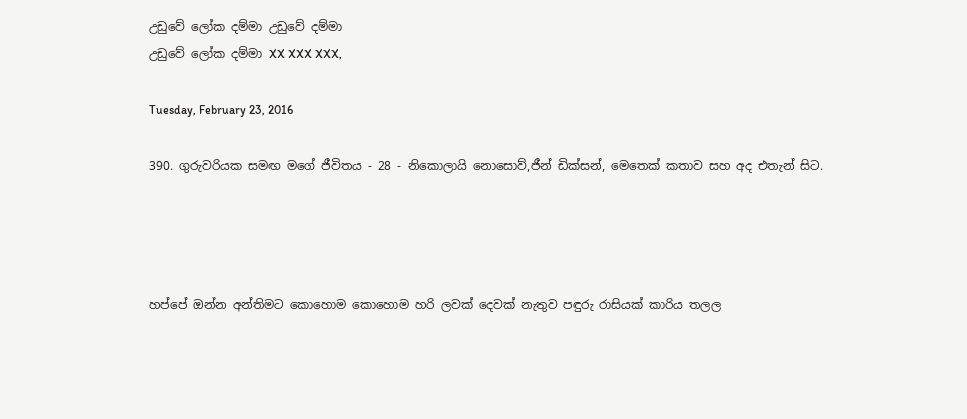උඩුවේ ලෝක දම්මා උඩුවේ දම්මා
උඩුවේ ලෝක දම්මා XX XXX XXX,

Tuesday, February 23, 2016

390. ගුරුවරියක සමඟ මගේ ජීවිතය - 28 - නිකොලායි නොසොව්,ජීන් ඩික්සන්, මෙතෙක් කතාව සහ අද එතැන් සිට.




හප්පේ ඔන්න අන්තිමට කොහොම කොහොම හරි ලවක් දෙවක් නැතුව පඳුරු රාසියක් කාරිය තලල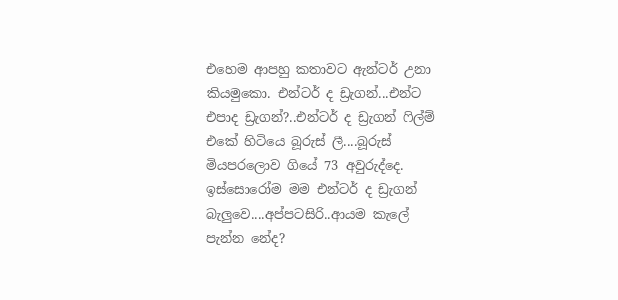එහෙම ආපහු කතාවට ඇන්ටර් උනා කියමුකො. එන්ටර් ද ඩ්‍රැගන්...එන්ට එපාද ඩ්‍රැගන්?..එන්ටර් ද ඩ්‍රැගන් ෆිල්ම් එකේ හිටියෙ බූරුස් ලී....බූරුස් මියපරලොව ගියේ 73 අවුරුද්දෙ. ඉස්සොරෝම මම එන්ටර් ද ඩ්‍රැගන් බැලුවෙ....අප්පටසිරි..ආයම කැලේ පැන්න නේද?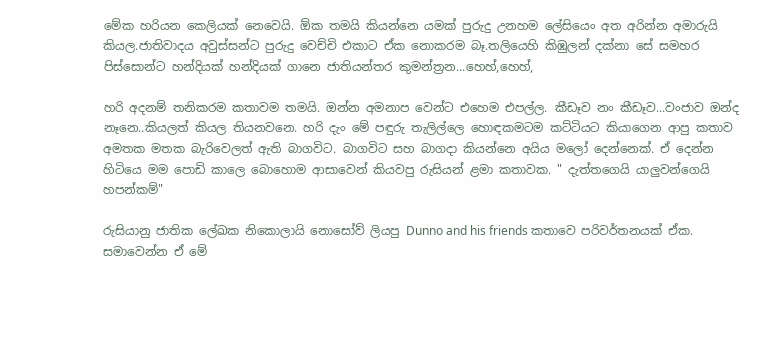මේක හරියන කෙලියක් නෙවෙයි. ඕක තමයි කියන්නෙ යමක් පුරුදු උනහම ලේසියෙං අත අරින්න අමාරුයි කියල.ජාතිවාදය අවුස්සන්ට පුරුදු වෙච්චි එකාට ඒක නොකරම බෑ.තලියෙහි කිඹුලන් දක්නා සේ සමහර පිස්සොන්ට හන්දියක් හන්දියක් ගානෙ ජාතියන්තර කුමන්ත්‍රන...හෙහ්,හෙහ්,

හරි අදනම් තනිකරම කතාවම තමයි. ඔන්න අමනාප වෙන්ට එහෙම එපල්ල. කීඩෑව නං කීඩෑව...වංජාව ඔන්ද නෑනෙ..කියලත් කියල තියනවනෙ. හරි දැං මේ පඳුරු තැලිල්ලෙ හොඳකමටම කට්ටියට කියාගෙන ආපු කතාව අමතක මතක බැරිවෙලත් ඇති බාගවිට. බාගවිට සහ බාගදා කියන්නෙ අයිය මලෝ දෙන්නෙක්. ඒ දෙන්න හිටියෙ මම පොඩි කාලෙ බොහොම ආසාවෙන් කියවපු රුසියන් ළමා කතාවක. " දැත්තගෙයි යාලුවන්ගෙයි හපන්කම්"

රුසියානු ජාතික ලේඛක නිකොලායි නොසෝව් ලියපු Dunno and his friends කතාවෙ පරිවර්තනයක් ඒක. සමාවෙන්න ඒ මේ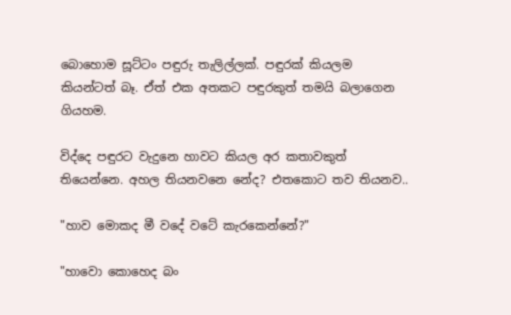බොහොම සූට්ටං පඳුරු තැලිල්ලක්. පඳුරක් කියලම කියන්ටත් බෑ. ඒත් එක අතකට පඳුරකුත් තමයි බලාගෙන ගියහම.

විද්දෙ පඳුරට වැදුනෙ හාවට කියල අර කතාවකුත් තියෙන්නෙ. අහල තියනවනෙ නේද? එතකොට තව තියනව..

"හාව මොකද මී වදේ වටේ කැරකෙන්නේ?"

"හාවො කොහෙද බං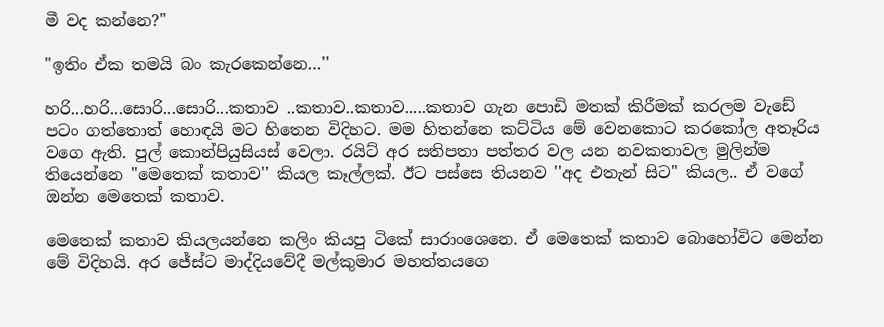මී වද කන්නෙ?''

"ඉතිං ඒක තමයි බං කැරකෙන්නෙ…''

හරි...හරි...සොරි...සොරි...කතාව ..කතාව..කතාව.....කතාව ගැන පොඩි මතක් කිරීමක් කරලම වැඩේ පටං ගත්තොත් හොඳයි මට හිතෙන විදිහට. මම හිතන්නෙ කට්ටිය මේ වෙනකොට කරකෝල අතෑරිය වගෙ ඇති. පුල් කොන්පියුසියස් වෙලා. රයිට් අර සතිපතා පත්තර වල යන නවකතාවල මුලින්ම තියෙන්නෙ "මෙතෙක් කතාව'' කියල කෑල්ලක්. ඊට පස්සෙ තියනව ''අද එතැන් සිට'' කියල.. ඒ වගේ ඔන්න මෙතෙක් කතාව.

මෙතෙක් කතාව කියලයන්නෙ කලිං කියපු ටිකේ සාරාංශෙනෙ. ඒ මෙතෙක් කතාව බොහෝවිට මෙන්න මේ විදිහයි. අර ජේස්ට මාද්දියවේදී මල්කුමාර මහත්තයගෙ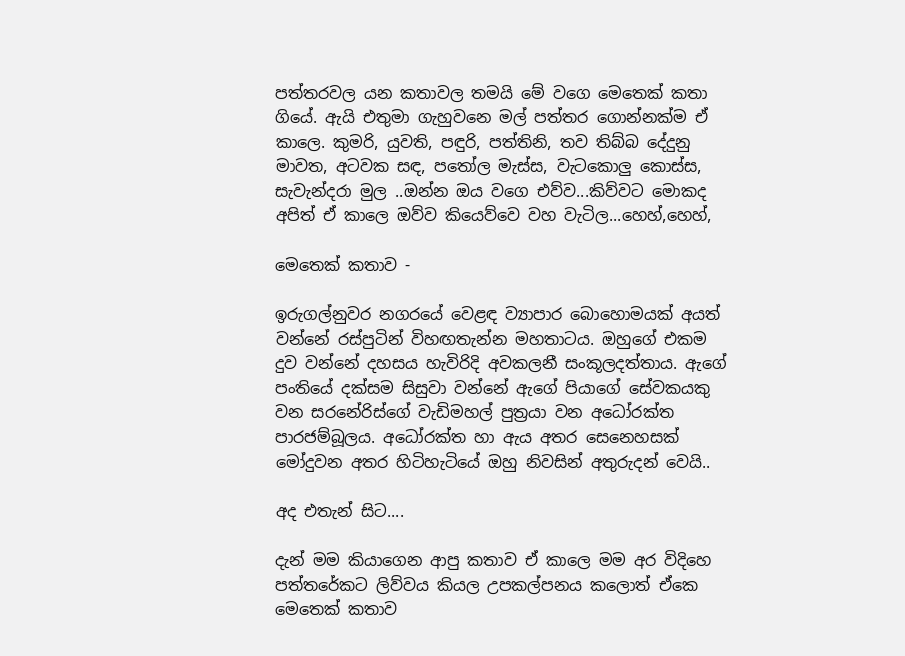පත්තරවල යන කතාවල තමයි මේ වගෙ මෙතෙක් කතා ගියේ. ඇයි එතුමා ගැහුවනෙ මල් පත්තර ගොන්නක්ම ඒ කාලෙ. කුමරි, යුවති, පඳුරි, පත්තිනි, තව තිබ්බ දේදුනු මාවත, අටවක සඳ, පතෝල මැස්ස, වැටකොලු කොස්ස, සැවැන්දරා මුල ..ඔන්න ඔය වගෙ එව්ව...කිව්වට මොකද අපිත් ඒ කාලෙ ඔව්ව කියෙව්වෙ වහ වැටිල...හෙහ්,හෙහ්,

මෙතෙක් කතාව -

ඉරුගල්නුවර නගරයේ වෙළඳ ව්‍යාපාර බොහොමයක් අයත් වන්නේ රස්පුටින් විහඟතැන්න මහතාටය. ඔහුගේ එකම දුව වන්නේ දහසය හැවිරිදි අවකලනී සංකූලදත්තාය. ඇගේ පංතියේ දක්සම සිසුවා වන්නේ ඇගේ පියාගේ සේවකයකු වන සරනේරිස්ගේ වැඩිමහල් පුත්‍රයා වන අධෝරක්ත පාරජම්බූලය. අධෝරක්ත හා ඇය අතර සෙනෙහසක් මෝදුවන අතර හිටිහැටියේ ඔහු නිවසින් අතුරුදන් වෙයි..

අද එතැන් සිට....

දැන් මම කියාගෙන ආපු කතාව ඒ කාලෙ මම අර විදිහෙ පත්තරේකට ලිව්වය කියල උපකල්පනය කලොත් ඒකෙ මෙතෙක් කතාව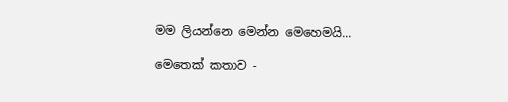මම ලියන්නෙ මෙන්න මෙහෙමයි...

මෙතෙක් කතාව -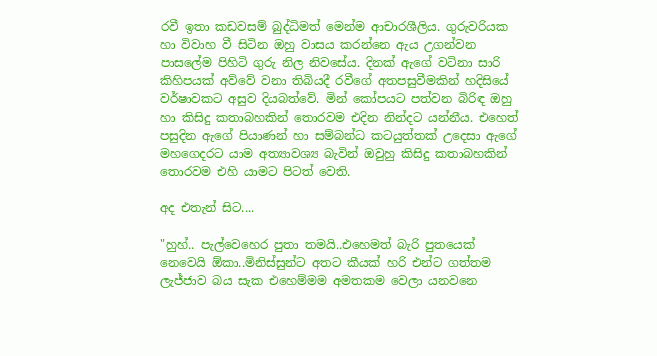රවී ඉතා කඩවසම් බුද්ධිමත් මෙන්ම ආචාරශීලිය. ගුරුවරියක හා විවාහ වී සිටින ඔහු වාසය කරන්නෙ ඇය උගන්වන පාසලේම පිහිටි ගුරු නිල නිවසේය. දිනක් ඇගේ වටිනා සාරි කිහිපයක් අව්වේ වනා තිබියදී රවීගේ අතපසුවීමකින් හදිසියේ වර්ෂාවකට අසුව දියබත්වේ. මින් කෝපයට පත්වන බිරිඳ ඔහු හා කිසිදු කතාබහකින් තොරවම එදින නින්දට යන්නීය. එහෙත් පසුදින ඇගේ පියාණන් හා සම්බන්ධ කටයුත්තක් උදෙසා ඇගේ මහගෙදරට යාම අත්‍යාවශ්‍ය බැවින් ඔවුහු කිසිදු කතාබහකින් තොරවම එහි යාමට පිටත් වෙති.

අද එතැන් සිට....

"හුහ්.. පැල්වෙහෙර පුතා තමයි..එහෙමත් බැරි පුතයෙක් නෙවෙයි ඕකා..මිනිස්සුන්ට අතට කීයක් හරි එන්ට ගත්තම ලැජ්ජාව බය සැක එහෙම්මම අමතකම වෙලා යනවනෙ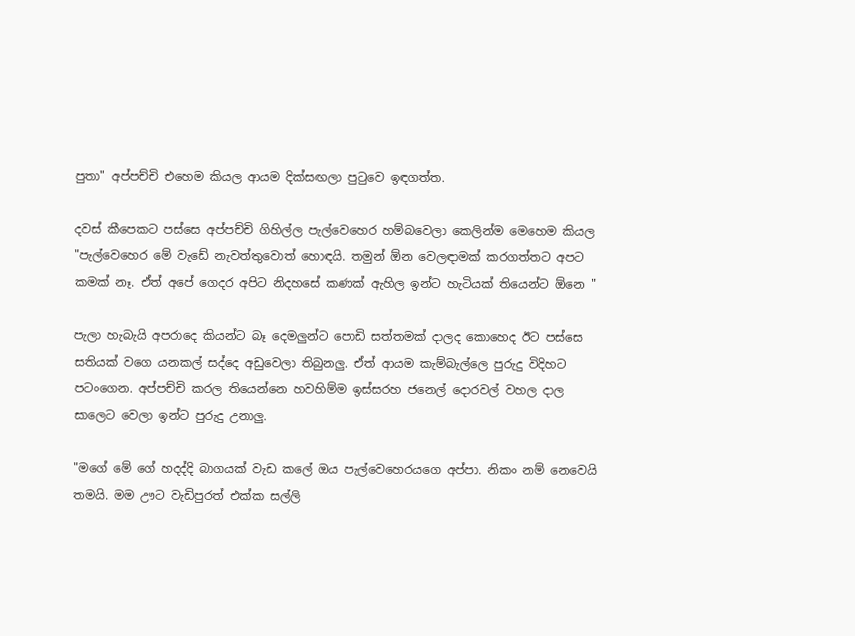පුතා" අප්පච්චි එහෙම කියල ආයම දික්සඟලා පුටුවෙ ඉඳගත්ත.

දවස් කීපෙකට පස්සෙ අප්පච්චි ගිහිල්ල පැල්වෙහෙර හම්බවෙලා කෙලින්ම මෙහෙම කියල "පැල්වෙහෙර මේ වැඩේ නැවත්තුවොත් හොඳයි. තමුන් ඕන වෙලඳාමක් කරගත්තට අපට කමක් නෑ. ඒත් අපේ ගෙදර අපිට නිදහසේ කණක් ඇහිල ඉන්ට හැටියක් තියෙන්ට ඕනෙ "

පැලා හැබැයි අපරාදෙ කියන්ට බෑ දෙමලුන්ට පොඩි සත්තමක් දාලද කොහෙද ඊට පස්සෙ සතියක් වගෙ යනකල් සද්දෙ අඩුවෙලා තිබුනලු. ඒත් ආයම කැම්බැල්ලෙ පුරුදු විදිහට පටංගෙන. අප්පච්චි කරල තියෙන්නෙ හවහිම්ම ඉස්සරහ ජනෙල් දොරවල් වහල දාල සාලෙට වෙලා ඉන්ට පුරුදු උනාලු.

"මගේ මේ ගේ හදද්දි බාගයක් වැඩ කලේ ඔය පැල්වෙහෙරයගෙ අප්පා. නිකං නම් නෙවෙයි තමයි. මම ඌට වැඩිපුරත් එක්ක සල්ලි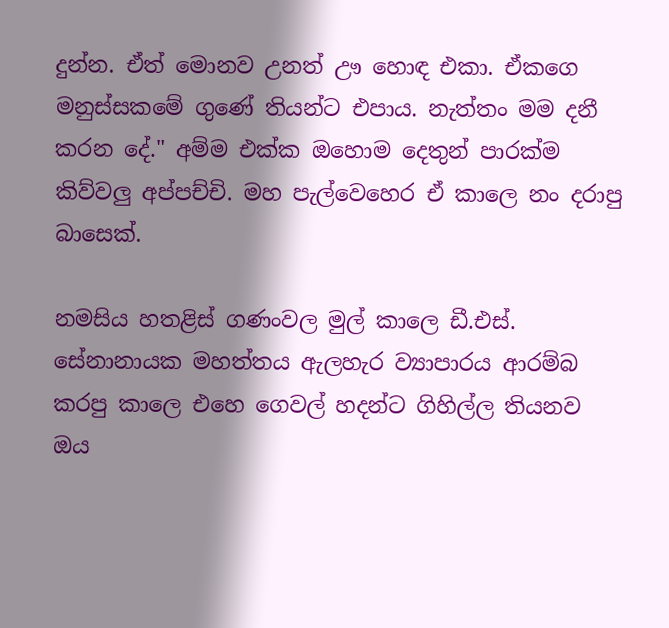දුන්න. ඒත් මොනව උනත් ඌ හොඳ එකා. ඒකගෙ මනුස්සකමේ ගුණේ තියන්ට එපාය. නැත්තං මම දනී කරන දේ." අම්ම එක්ක ඔහොම දෙතුන් පාරක්ම කිව්වලු අප්පච්චි. මහ පැල්වෙහෙර ඒ කාලෙ නං දරාපු බාසෙක්.

නමසිය හතළිස් ගණංවල මුල් කාලෙ ඩී.එස්. සේනානායක මහත්තය ඇලහැර ව්‍යාපාරය ආරම්බ කරපු කාලෙ එහෙ ගෙවල් හදන්ට ගිහිල්ල තියනව ඔය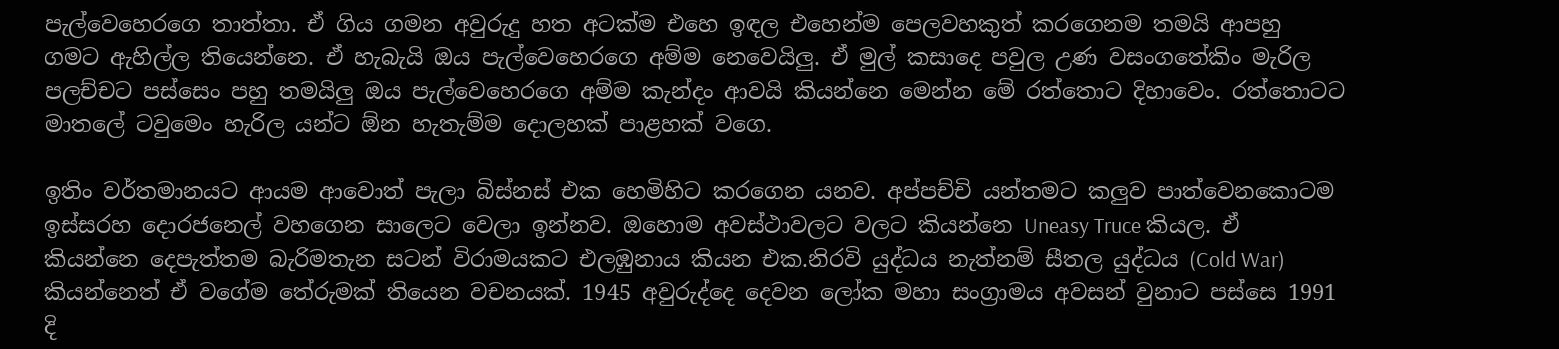පැල්වෙහෙරගෙ තාත්තා. ඒ ගිය ගමන අවුරුදු හත අටක්ම එහෙ ඉඳල එහෙන්ම පෙලවහකුත් කරගෙනම තමයි ආපහු ගමට ඇහිල්ල තියෙන්නෙ. ඒ හැබැයි ඔය පැල්වෙහෙරගෙ අම්ම නෙවෙයිලු. ඒ මුල් කසාදෙ පවුල උණ වසංගතේකිං මැරිල පලච්චට පස්සෙං පහු තමයිලු ඔය පැල්වෙහෙරගෙ අම්ම කැන්දං ආවයි කියන්නෙ මෙන්න මේ රත්තොට දිහාවෙං. රත්තොටට මාතලේ ටවුමෙං හැරිල යන්ට ඕන හැතැම්ම දොලහක් පාළහක් වගෙ.

ඉතිං වර්තමානයට ආයම ආවොත් පැලා බිස්නස් එක හෙමිහිට කරගෙන යනව. අප්පච්චි යන්තමට කලුව පාත්වෙනකොටම ඉස්සරහ දොරජනෙල් වහගෙන සාලෙට වෙලා ඉන්නව. ඔහොම අවස්ථාවලට වලට කියන්නෙ Uneasy Truce කියල. ඒ කියන්නෙ දෙපැත්තම බැරිමතැන සටන් විරාමයකට එලඹුනාය කියන එක.නිරවි යුද්ධය නැත්නම් සීතල යුද්ධය (Cold War) කියන්නෙත් ඒ වගේම තේරුමක් තියෙන වචනයක්. 1945 අවුරුද්දෙ දෙවන ලෝක මහා සංග්‍රාමය අවසන් වුනාට පස්සෙ 1991 දි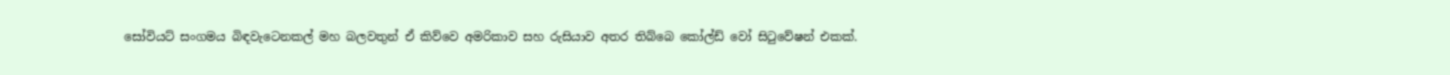සෝවියට් සංගමය බිඳවැටෙනකල් මහ බලවතුන් ඒ කිව්වෙ අමරිකාව සහ රුසියාව අතර තිබ්බෙ කෝල්ඩ් වෝ සිටුවේෂන් එකක්.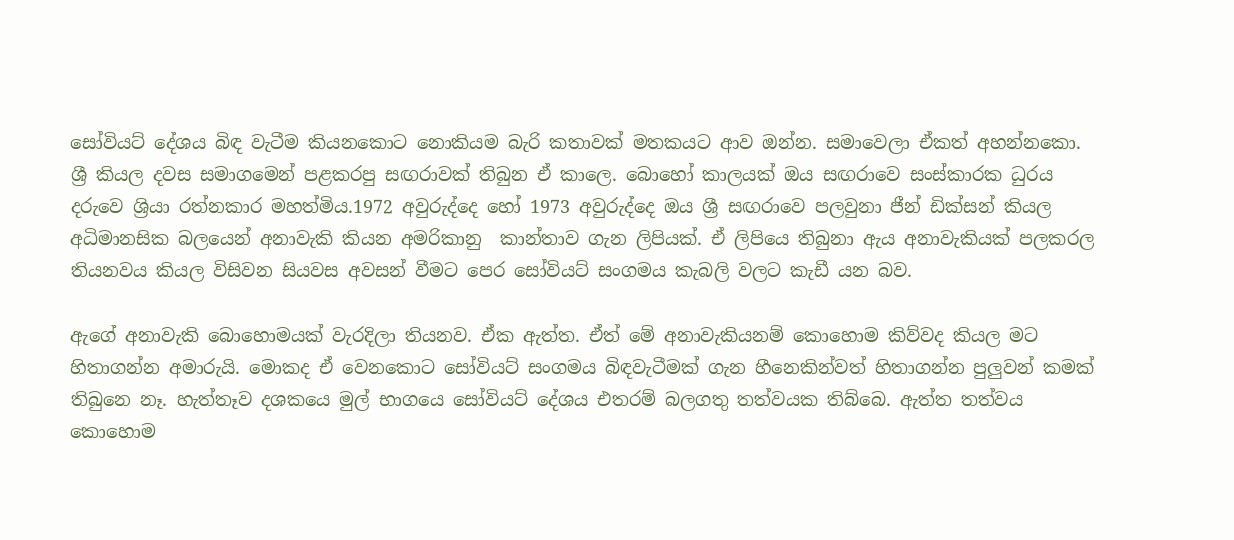සෝවියට් දේශය බිඳ වැටීම කියනකොට නොකියම බැරි කතාවක් මතකයට ආව ඔන්න. සමාවෙලා ඒකත් අහන්නකො. ශ්‍රී කියල දවස සමාගමෙන් පළකරපු සඟරාවක් තිබුන ඒ කාලෙ. බොහෝ කාලයක් ඔය සඟරාවෙ සංස්කාරක ධුරය දරුවෙ ශ්‍රියා රත්නකාර මහත්මිය.1972 අවුරුද්දෙ හෝ 1973 අවුරුද්දෙ ඔය ශ්‍රී සඟරාවෙ පලවුනා ජීන් ඩික්සන් කියල අධිමානසික බලයෙන් අනාවැකි කියන අමරිකානු  කාන්තාව ගැන ලිපියක්. ඒ ලිපියෙ තිබුනා ඇය අනාවැකියක් පලකරල තියනවය කියල විසිවන සියවස අවසන් වීමට පෙර සෝවියට් සංගමය කැබලි වලට කැඩී යන බව.

ඇගේ අනාවැකි බොහොමයක් වැරදිලා තියනව. ඒක ඇත්ත. ඒත් මේ අනාවැකියනම් කොහොම කිව්වද කියල මට හිතාගන්න අමාරුයි. මොකද ඒ වෙනකොට සෝවියට් සංගමය බිඳවැටීමක් ගැන හීනෙකින්වත් හිතාගන්න පුලුවන් කමක් තිබුනෙ නෑ. හැත්තෑව දශකයෙ මුල් භාගයෙ සෝවියට් දේශය එතරම් බලගතු තත්වයක තිබ්බෙ. ඇත්ත තත්වය කොහොම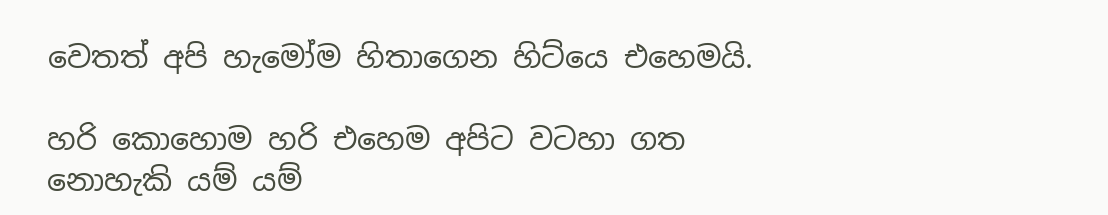වෙතත් අපි හැමෝම හිතාගෙන හිට්යෙ එහෙමයි.

හරි කොහොම හරි එහෙම අපිට වටහා ගත නොහැකි යම් යම්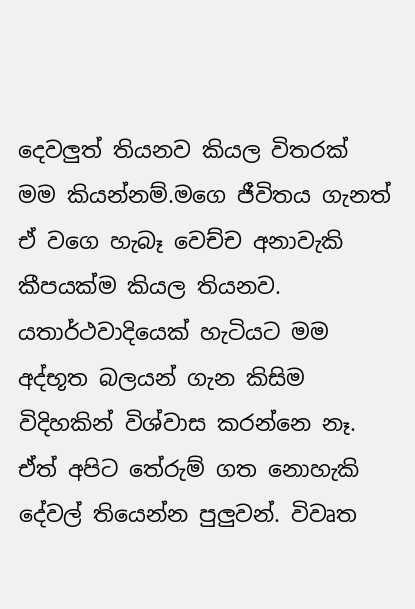දෙවලුත් තියනව කියල විතරක් මම කියන්නම්.මගෙ ජීවිතය ගැනත් ඒ වගෙ හැබෑ වෙච්ච අනාවැකි කීපයක්ම කියල තියනව. යතාර්ථවාදියෙක් හැටියට මම අද්භූත බලයන් ගැන කිසිම විදිහකින් විශ්වාස කරන්නෙ නෑ. ඒත් අපිට තේරුම් ගත නොහැකි දේවල් තියෙන්න පුලුවන්. විවෘත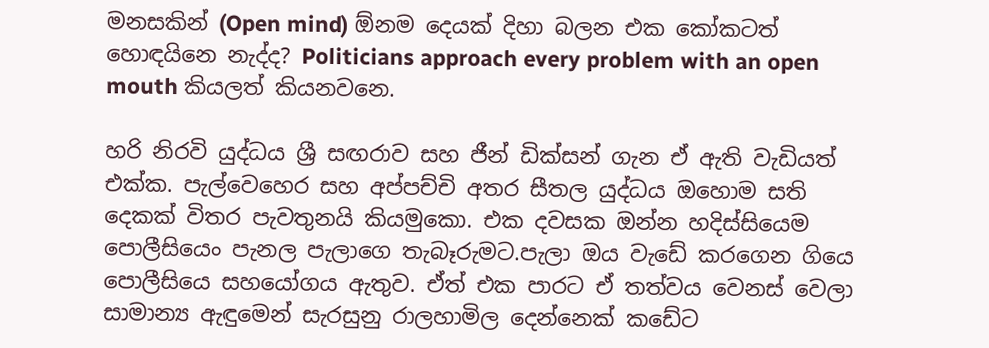මනසකින් (Open mind) ඕනම දෙයක් දිහා බලන එක කෝකටත් හොඳයිනෙ නැද්ද? Politicians approach every problem with an open mouth කියලත් කියනවනෙ.

හරි නිරවි යුද්ධය ශ්‍රී සඟරාව සහ ජීන් ඩික්සන් ගැන ඒ ඇති වැඩියත් එක්ක. පැල්වෙහෙර සහ අප්පච්චි අතර සීතල යුද්ධය ඔහොම සති දෙකක් විතර පැවතුනයි කියමුකො. එක දවසක ඔන්න හදිස්සියෙම පොලීසියෙං පැනල පැලාගෙ තැබෑරුමට.පැලා ඔය වැඩේ කරගෙන ගියෙ පොලීසියෙ සහයෝගය ඇතුව. ඒත් එක පාරට ඒ තත්වය වෙනස් වෙලා සාමාන්‍ය ඇඳුමෙන් සැරසුනු රාලහාමිල දෙන්නෙක් කඩේට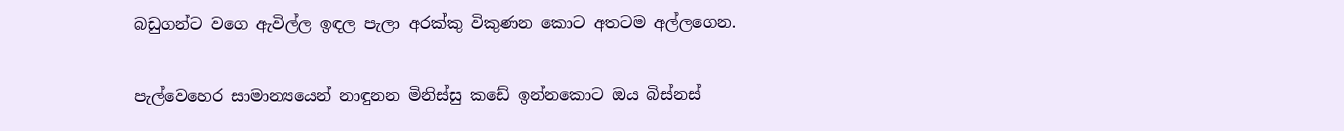බඩුගන්ට වගෙ ඇවිල්ල ඉඳල පැලා අරක්කු විකුණන කොට අතටම අල්ලගෙන.

පැල්වෙහෙර සාමාන්‍යයෙන් නාඳුනන මිනිස්සු කඩේ ඉන්නකොට ඔය බිස්නස්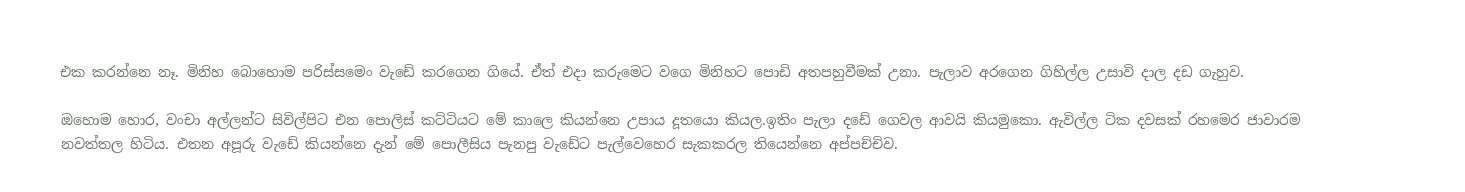එක කරන්නෙ නෑ. මිනිහ බොහොම පරිස්සමෙං වැඩේ කරගෙන ගියේ. ඒත් එදා කරුමෙට වගෙ මිනිහට පොඩි අතපහුවීමක් උනා. පැලාව අරගෙන ගිහිල්ල උසාවි දාල දඩ ගැහුව.

ඔහොම හොර, වංචා අල්ලන්ට සිවිල්පිට එන පොලිස් කට්ටියට මේ කාලෙ කියන්නෙ උපාය දූතයො කියල.ඉතිං පැලා දඩේ ගෙවල ආවයි කියමුකො. ඇවිල්ල ටික දවසක් රහමෙර ජාවාරම නවත්තල හිටිය. එතන අපූරු වැඩේ කියන්නෙ දැන් මේ පොලීසිය පැනපු වැඩේට පැල්වෙහෙර සැකකරල තියෙන්නෙ අප්පච්චිව.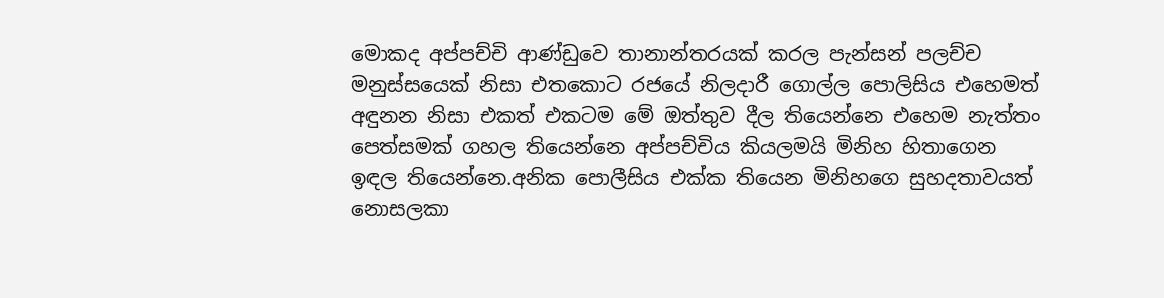මොකද අප්පච්චි ආණ්ඩුවෙ තානාන්තරයක් කරල පැන්සන් පලච්ච මනුස්සයෙක් නිසා එතකොට රජයේ නිලදාරී ගොල්ල පොලිසිය එහෙමත් අඳුනන නිසා එකත් එකටම මේ ඔත්තුව දීල තියෙන්නෙ එහෙම නැත්තං පෙත්සමක් ගහල තියෙන්නෙ අප්පච්චිය කියලමයි මිනිහ හිතාගෙන ඉඳල තියෙන්නෙ.අනික පොලීසිය එක්ක තියෙන මිනිහගෙ සුහදතාවයත් නොසලකා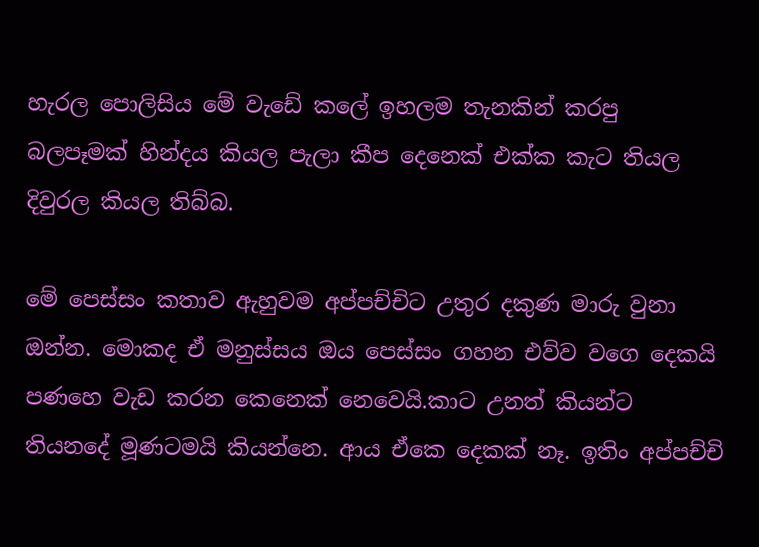හැරල පොලිසිය මේ වැඩේ කලේ ඉහලම තැනකින් කරපු බලපෑමක් හින්දය කියල පැලා කීප දෙනෙක් එක්ක කැට තියල දිවුරල කියල තිබ්බ.

මේ පෙස්සං කතාව ඇහුවම අප්පච්චිට උතුර දකුණ මාරු වුනා ඔන්න. මොකද ඒ මනුස්සය ඔය පෙස්සං ගහන එව්ව වගෙ දෙකයි පණහෙ වැඩ කරන කෙනෙක් නෙවෙයි.කාට උනත් කියන්ට තියනදේ මූණටමයි කියන්නෙ. ආය ඒකෙ දෙකක් නෑ. ඉතිං අප්පච්චි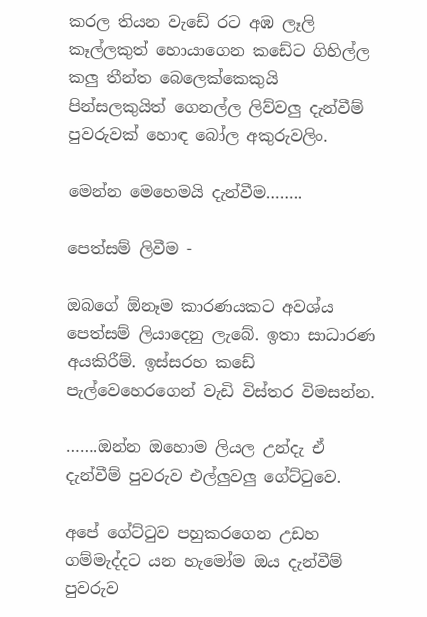කරල තියන වැඩේ රට අඹ ලෑලි කෑල්ලකුත් හොයාගෙන කඩේට ගිහිල්ල කලු තීන්ත බෙලෙක්කෙකුයි පින්සලකුයිත් ගෙනල්ල ලිව්වලු දැන්වීම් පුවරුවක් හොඳ බෝල අකුරුවලිං.

මෙන්න මෙහෙමයි දැන්වීම……..

පෙත්සම් ලිවීම -

ඔබගේ ඕනෑම කාරණයකට අවශ්ය පෙත්සම් ලියාදෙනු ලැබේ. ඉතා සාධාරණ අයකිරීම්. ඉස්සරහ කඩේ පැල්වෙහෙරගෙන් වැඩි විස්තර විමසන්න.

…….ඔන්න ඔහොම ලියල උන්දැ ඒ දැන්වීම් පුවරුව එල්ලුවලු ගේට්ටුවෙ.

අපේ ගේට්ටුව පහුකරගෙන උඩහ ගම්මැද්දට යන හැමෝම ඔය දැන්වීම් පුවරුව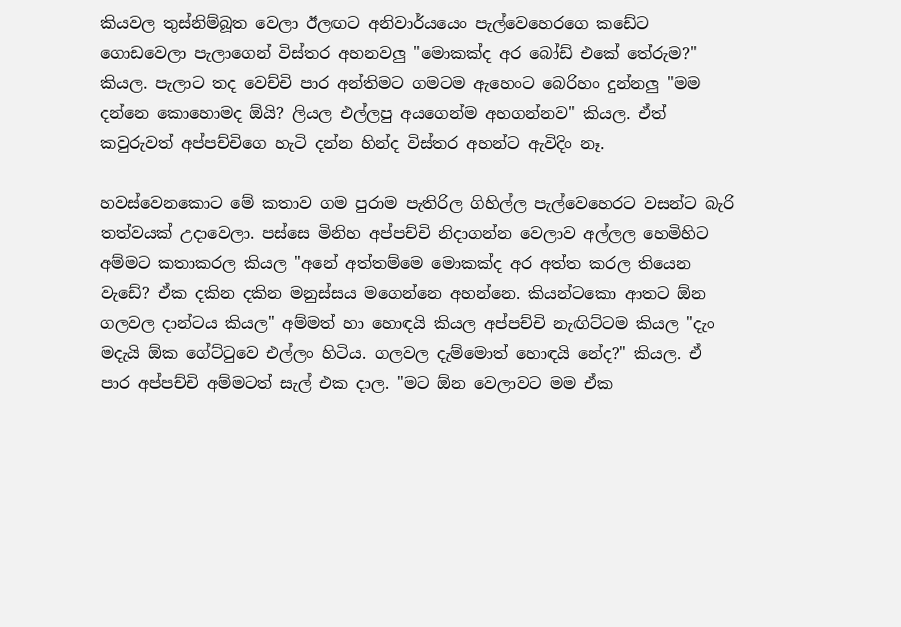කියවල තුස්නිම්බූත වෙලා ඊලඟට අනිවාර්යයෙං පැල්වෙහෙරගෙ කඩේට ගොඩවෙලා පැලාගෙන් විස්තර අහනවලු "මොකක්ද අර බෝඩ් එකේ තේරුම?" කියල. පැලාට තද වෙච්චි පාර අන්තිමට ගමටම ඇහෙංට බෙරිහං දුන්නලු "මම දන්නෙ කොහොමද ඕයි? ලියල එල්ලපු අයගෙන්ම අහගන්නව" කියල. ඒත් කවුරුවත් අප්පච්චිගෙ හැටි දන්න හින්ද විස්තර අහන්ට ඇවිදිං නෑ.

හවස්වෙනකොට මේ කතාව ගම පුරාම පැතිරිල ගිහිල්ල පැල්වෙහෙරට වසන්ට බැරි තත්වයක් උදාවෙලා. පස්සෙ මිනිහ අප්පච්චි නිදාගන්න වෙලාව අල්ලල හෙමිහිට අම්මට කතාකරල කියල "අනේ අත්තම්මෙ මොකක්ද අර අත්ත කරල තියෙන වැඩේ? ඒක දකින දකින මනුස්සය මගෙන්නෙ අහන්නෙ. කියන්ටකො ආතට ඕන ගලවල දාන්ටය කියල" අම්මත් හා හොඳයි කියල අප්පච්චි නැඟිට්ටම කියල "දැං මදැයි ඕක ගේට්ටුවෙ එල්ලං හිටිය. ගලවල දැම්මොත් හොඳයි නේද?" කියල. ඒ පාර අප්පච්චි අම්මටත් සැල් එක දාල. "මට ඕන වෙලාවට මම ඒක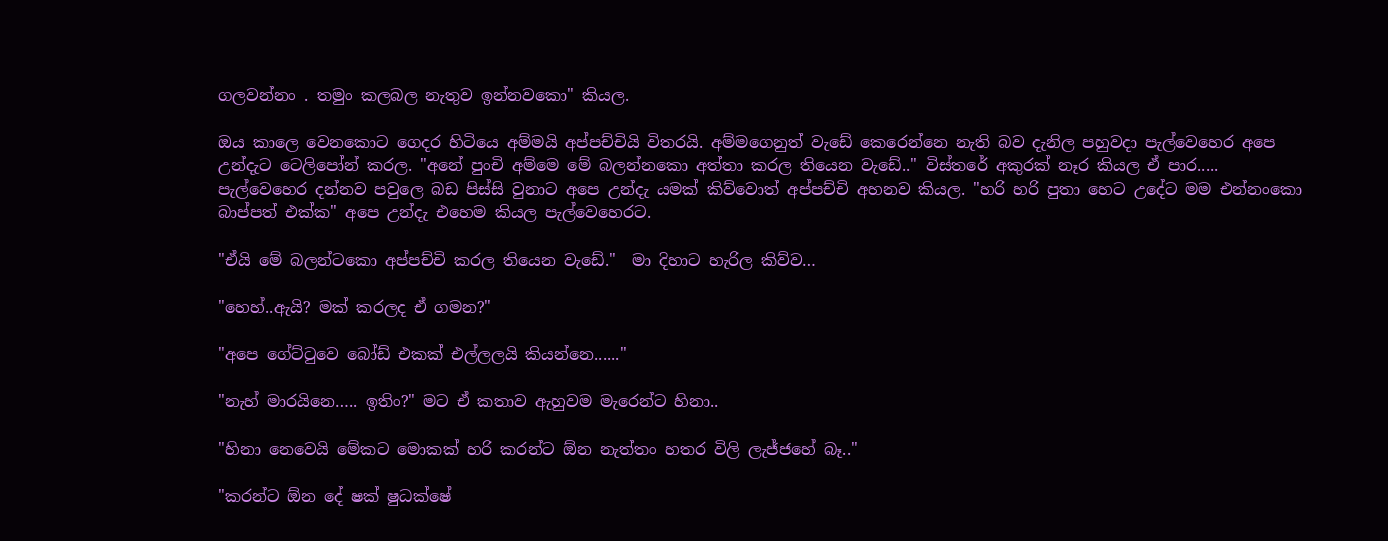ගලවන්නං . තමුං කලබල නැතුව ඉන්නවකො" කියල.

ඔය කාලෙ වෙනකොට ගෙදර හිටියෙ අම්මයි අප්පච්චියි විතරයි. අම්මගෙනුත් වැඩේ කෙරෙන්නෙ නැති බව දැනිල පහුවදා පැල්වෙහෙර අපෙ උන්දැට ටෙලිපෝන් කරල. "අනේ පුංචි අම්මෙ මේ බලන්නකො අත්තා කරල තියෙන වැඩේ.." විස්තරේ අකුරක් නෑර කියල ඒ පාර..... පැල්වෙහෙර දන්නව පවුලෙ බඩ පිස්සි වුනාට අපෙ උන්දැ යමක් කිව්වොත් අප්පච්චි අහනව කියල. "හරි හරි පුතා හෙට උදේට මම එන්නංකො බාප්පත් එක්ක" අපෙ උන්දැ එහෙම කියල පැල්වෙහෙරට.

"ඒයි මේ බලන්ටකො අප්පච්චි කරල තියෙන වැඩේ."  මා දිහාට හැරිල කිව්ව…

"හෙහ්..ඇයි? මක් කරලද ඒ ගමන?"

"අපෙ ගේට්ටුවෙ බෝඩ් එකක් එල්ලලයි කියන්නෙ......"

"නැහ් මාරයිනෙ….. ඉතිං?" මට ඒ කතාව ඇහුවම මැරෙන්ට හිනා..

"හිනා නෙවෙයි මේකට මොකක් හරි කරන්ට ඕන නැත්තං හතර විලි ලැජ්ජහේ බෑ.."

"කරන්ට ඕන දේ ෂක් ෂුධක්ෂේ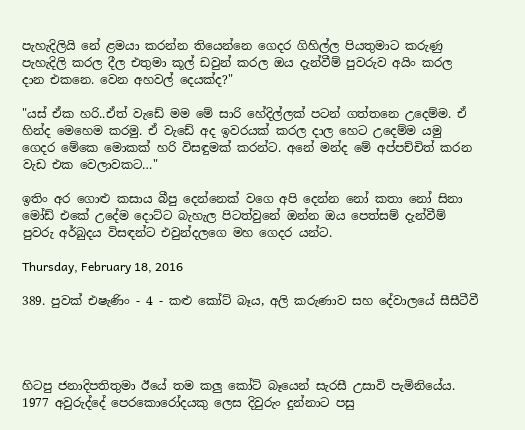පැහැදිලියි නේ ළමයා කරන්න තියෙන්නෙ ගෙදර ගිහිල්ල පියතුමාට කරුණු පැහැදිලි කරල දීල එතුමා කූල් ඩවුන් කරල ඔය දැන්වීම් පුවරුව අයිං කරල දාන එකනෙ. වෙන අහවල් දෙයක්ද?"

"යස් ඒක හරි..ඒත් වැඩේ මම මේ සාරි හේදිල්ලක් පටන් ගත්තනෙ උදෙම්ම. ඒ හින්ද මෙහෙම කරමු. ඒ වැඩේ අද ඉවරයක් කරල දාල හෙට උදෙම්ම යමු ගෙදර මේකෙ මොකක් හරි විසඳුමක් කරන්ට. අනේ මන්ද මේ අප්පච්චිත් කරන වැඩ එක වෙලාවකට…"

ඉතිං අර ගොළු කසාය බීපු දෙන්නෙක් වගෙ අපි දෙන්න නෝ කතා නෝ සිනා මෝඩ් එකේ උදේම දොට්ට බැහැල පිටත්වුනේ ඔන්න ඔය පෙත්සම් දැන්වීම් පුවරු අර්බුදය විසඳන්ට එවුන්දලගෙ මහ ගෙදර යන්ට.

Thursday, February 18, 2016

389. පුවක් එෂැණිං - 4 - කළු කෝට් බෑය, අලි කරුණාව සහ දේවාලයේ සීසීටීවී




හිටපු ජනාදිපතිතුමා ඊයේ තම කලු කෝට් බෑයෙන් සැරසී උසාවි පැමිනියේය. 1977 අවුරුද්දේ පෙරකොරෝදයකු ලෙස දිවුරුං දුන්නාට පසු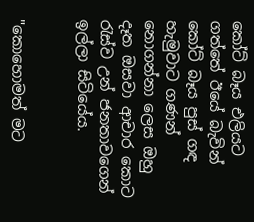කෝට් බෑය එලියට ගත්තේ ඊයේ බැවින් කෝට් බෑය පුස් ගඳ හැමුවාට ගණන් නොගන්නා ලෙස ඔහු දෑත ඔසවා ආචාර කොට රැස්ව උන් ජනතාවගෙන් ඉල්ලා සිටියේය.


"කොහොමත් මට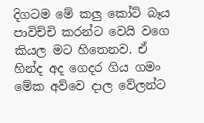දිගටම මේ කලු කෝට් බෑය පාවිච්චි කරන්ට වෙයි වගෙ කියල මට හිතෙනව. ඒ හින්ද අද ගෙදර ගිය ගමං මේක අව්වෙ දාල වේලන්ට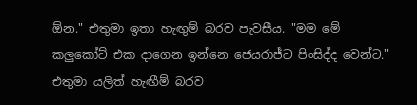ඕන." එතුමා ඉතා හැඟුම් බරව පැවසීය. "මම මේ කලුකෝට් එක දාගෙන ඉන්නෙ ජෙයරාජ්ට පිංසිද්ද වෙන්ට." එතුමා යලිත් හැඟීම් බරව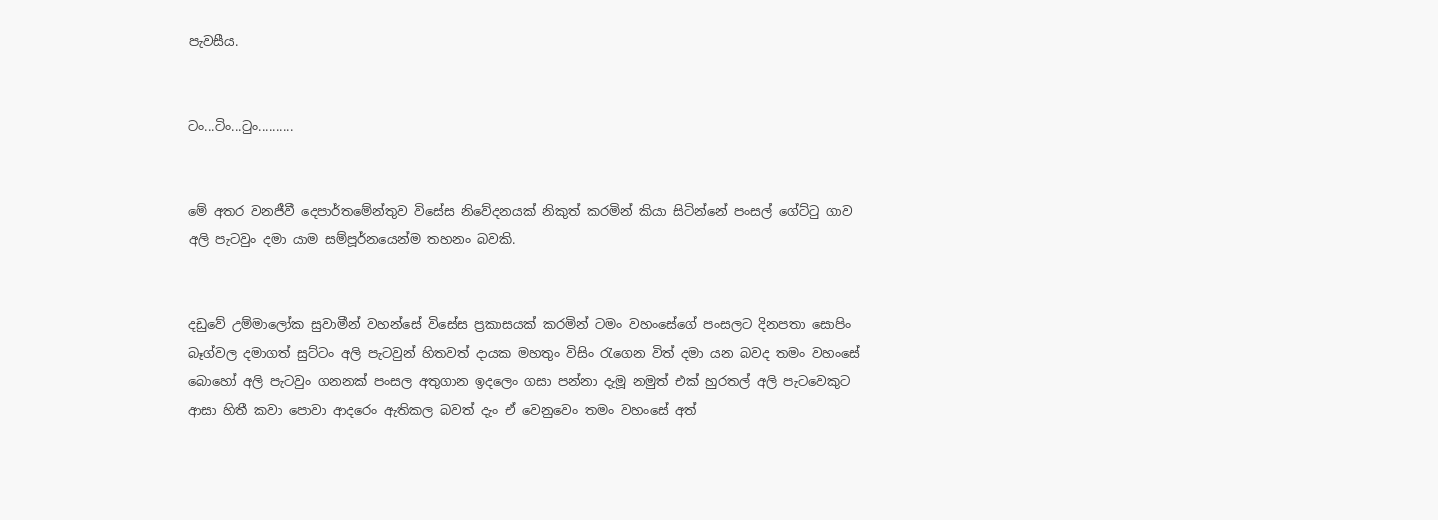පැවසීය.


ටං...ටිං...ටුං..........


මේ අතර වනජීවී දෙපාර්තමේන්තුව විසේස නිවේදනයක් නිකුත් කරමින් කියා සිටින්නේ පංසල් ගේට්ටු ගාව අලි පැටවුං දමා යාම සම්පූර්නයෙන්ම තහනං බවකි.


දඩුවේ උම්මාලෝක සුවාමීන් වහන්සේ විසේස ප්‍රකාසයක් කරමින් ටමං වහංසේගේ පංසලට දිනපතා සොපිං බෑග්වල දමාගත් සුට්ටං අලි පැටවුන් හිතවත් දායක මහතුං විසිං රැගෙන විත් දමා යන බවද තමං වහංසේ බොහෝ අලි පැටවුං ගනනක් පංසල අතුගාන ඉදලෙං ගසා පන්නා දැමූ නමුත් එක් හුරතල් අලි පැටවෙකුට ආසා හිතී කවා පොවා ආදරෙං ඇතිකල බවත් දැං ඒ වෙනුවෙං තමං වහංසේ අත්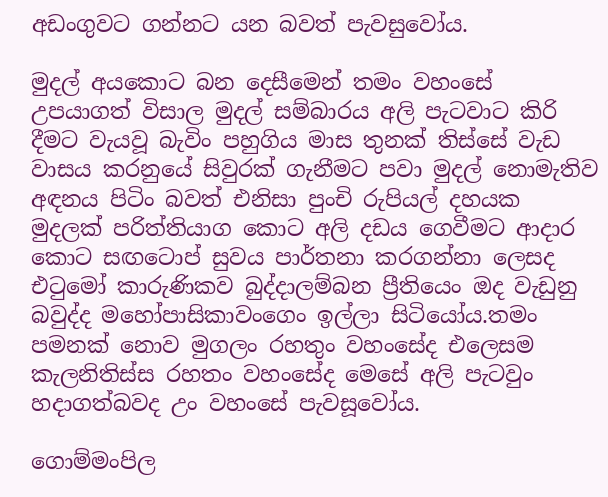අඩංගුවට ගන්නට යන බවත් පැවසුවෝය.

මුදල් අයකොට බන දෙසීමෙන් තමං වහංසේ උපයාගත් විසාල මුදල් සම්බාරය අලි පැටවාට කිරි දීමට වැයවූ බැවිං පහුගිය මාස තුනක් තිස්සේ වැඩ වාසය කරනුයේ සිවුරක් ගැනීමට පවා මුදල් නොමැතිව අඳනය පිටිං බවත් එනිසා පුංචි රුපියල් දහයක මුදලක් පරිත්තියාග කොට අලි දඩය ගෙවීමට ආදාර කොට සඟටොප් සුවය පාර්තනා කරගන්නා ලෙසද එටුමෝ කාරුණිකව බුද්දාලම්බන ප්‍රීතියෙං ඔද වැඩුනු බවුද්ද මහෝපාසිකාවංගෙං ඉල්ලා සිටියෝය.තමං පමනක් නොව මුගලං රහතුං වහංසේද එලෙසම කැලනිතිස්ස රහතං වහංසේද මෙසේ අලි පැටවුං හදාගත්බවද උං වහංසේ පැවසූවෝය.

ගොම්මංපිල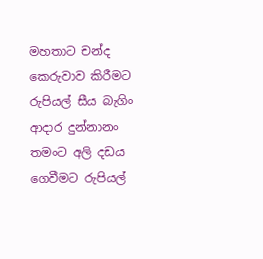මහතාට චන්ද කෙරුවාව කිරීමට රුපියල් සීය බැගිං ආදාර දුන්නානං තමංට අලි දඩය ගෙවීමට රුපියල්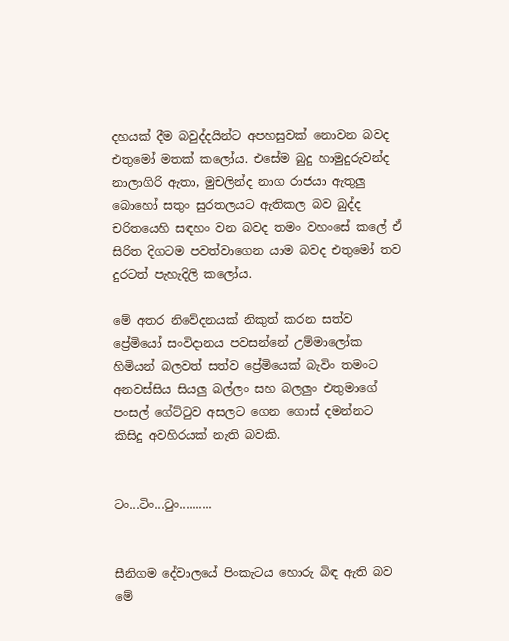දහයක් දීම බවුද්දයින්ට අපහසුවක් නොවන බවද එතුමෝ මතක් කලෝය. එසේම බුදු හාමුදුරුවන්ද නාලාගිරි ඇතා, මුචලින්ද නාග රාජයා ඇතුලු බොහෝ සතුං සුරතලයට ඇතිකල බව බුද්ද චරිතයෙහි සඳහං වන බවද තමං වහංසේ කලේ ඒ සිරිත දිගටම පවත්වාගෙන යාම බවද එතුමෝ තව දුරටත් පැහැදිලි කලෝය.

මේ අතර නිවේදනයක් නිකුත් කරන සත්ව ප්‍රේමියෝ සංවිදානය පවසන්නේ උම්මාලෝක හිමියන් බලවත් සත්ව ප්‍රේමියෙක් බැවිං තමංට අනවස්සිය සියලු බල්ලං සහ බලලුං එතුමාගේ පංසල් ගේට්ටුව අසලට ගෙන ගොස් දමන්නට කිසිදු අවහිරයක් නැති බවකි.


ටං...ටිං...ටුං..........


සීනිගම දේවාලයේ පිංකැටය හොරු බිඳ ඇති බව මේ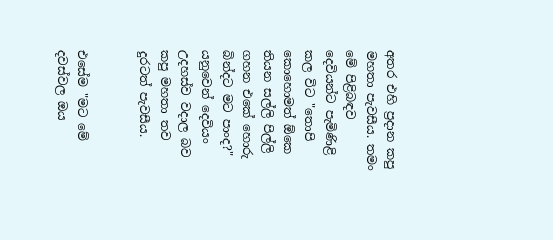අතර එහි ප්‍රදාන කපු මහතා පැවසීය. තමං මේ පිළිබඳව දෙවියන්ට පැමිණිළි කල විට "තොපි කොහොමත් ඕකෙ තියන සල්ලි පිල්ලි ගහන එකේ හොරු බින්දට මට පාංද?" යනුවෙන් දෙවියං උදහස්ව වදාල බව කපු මහතා තව දුරටත් පැවසීය.


එසේම "මට මේ දවස්වල ඔය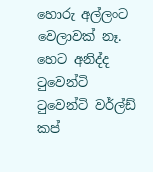හොරු අල්ලංට වෙලාවක් නෑ. හෙට අනිද්ද ටුවෙන්ටි ටුවෙන්ටි වර්ල්ඩ් කප්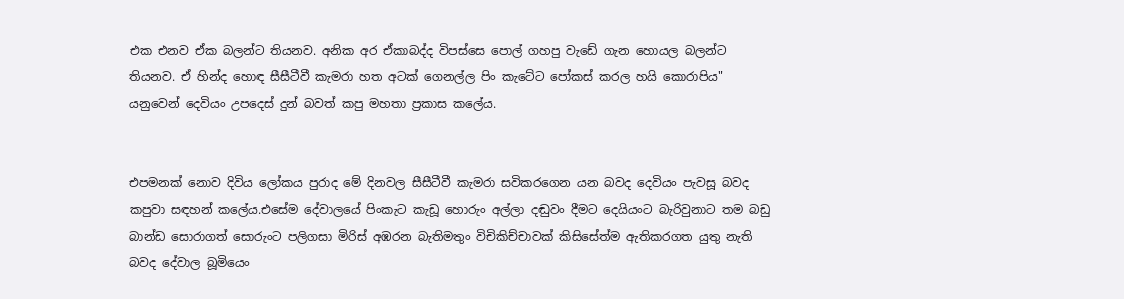එක එනව ඒක බලන්ට තියනව. අනික අර ඒකාබද්ද විපස්සෙ පොල් ගහපු වැඩේ ගැන හොයල බලන්ට තියනව. ඒ හින්ද හොඳ සීසීටීවී කැමරා හත අටක් ගෙනල්ල පිං කැටේට පෝකස් කරල හයි කොරාපිය" යනුවෙන් දෙවියං උපදෙස් දුන් බවත් කපු මහතා ප්‍රකාස කලේය.


එපමනක් නොව දිවිය ලෝකය පුරාද මේ දිනවල සීසීටීවී කැමරා සවිකරගෙන යන බවද දෙවියං පැවසූ බවද කපුවා සඳහන් කලේය.එසේම දේවාලයේ පිංකැට කැඩූ හොරුං අල්ලා දඬුවං දීමට දෙයියංට බැරිවුනාට තම බඩු බාන්ඩ සොරාගත් සොරුංට පලිගසා මිරිස් අඹරන බැතිමතුං විචිකිච්චාවක් කිසිසේත්ම ඇතිකරගත යුතු නැති බවද දේවාල බූමියෙං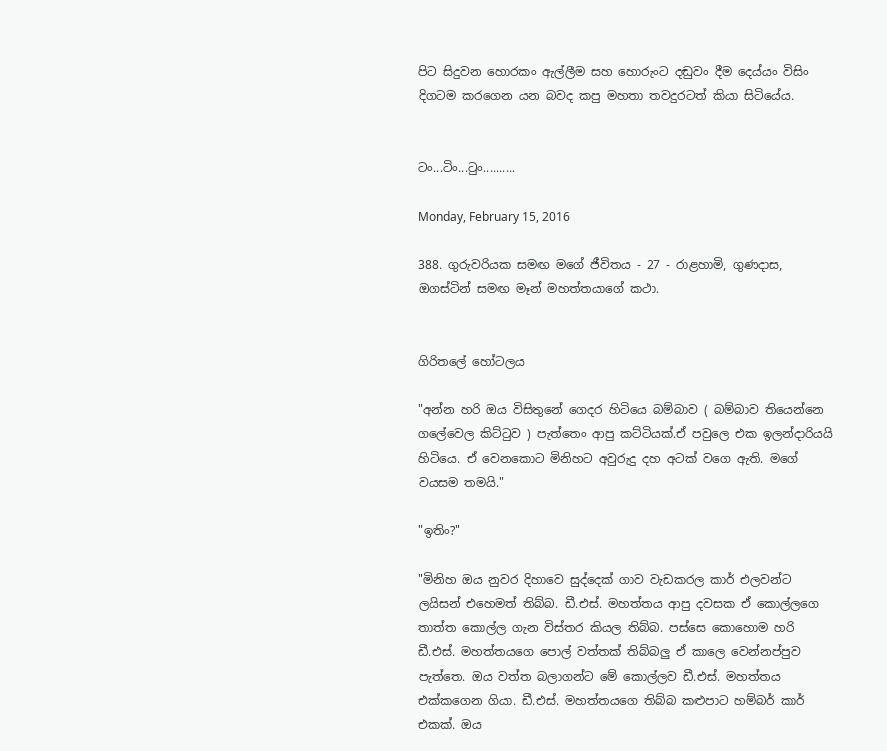පිට සිදුවන හොරකං ඇල්ලීම සහ හොරුංට දඬුවං දීම දෙය්යං විසිං දිගටම කරගෙන යන බවද කපු මහතා තවදුරටත් කියා සිටියේය.


ටං...ටිං...ටුං..........

Monday, February 15, 2016

388. ගුරුවරියක සමඟ මගේ ජීවිතය - 27 - රාළහාමි, ගුණදාස, ඔගස්ටින් සමඟ මෑන් මහත්තයාගේ කථා.


ගිරිතලේ හෝටලය

"අන්න හරි ඔය විසිතුනේ ගෙදර හිටියෙ බම්බාව ( බම්බාව තියෙන්නෙ ගලේවෙල කිට්ටුව ) පැත්තෙං ආපු කට්ටියක්.ඒ පවුලෙ එක ඉලන්දාරියයි හිටියෙ. ඒ වෙනකොට මිනිහට අවුරුදු දහ අටක් වගෙ ඇති. මගේ වයසම තමයි."

"ඉතිං?"

"මිනිහ ඔය නුවර දිහාවෙ සුද්දෙක් ගාව වැඩකරල කාර් එලවන්ට ලයිසන් එහෙමත් තිබ්බ. ඩී.එස්. මහත්තය ආපු දවසක ඒ කොල්ලගෙ තාත්ත කොල්ල ගැන විස්තර කියල තිබ්බ. පස්සෙ කොහොම හරි ඩී.එස්. මහත්තයගෙ පොල් වත්තක් තිබ්බලු ඒ කාලෙ වෙන්නප්පුව පැත්තෙ. ඔය වත්ත බලාගන්ට මේ කොල්ලව ඩී.එස්. මහත්තය එක්කගෙන ගියා. ඩී.එස්. මහත්තයගෙ තිබ්බ කළුපාට හම්බර් කාර් එකක්. ඔය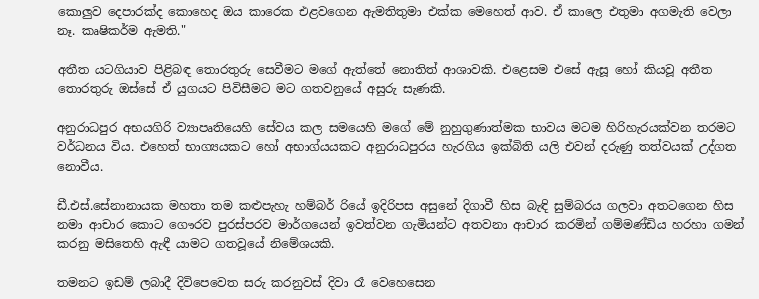කොලුව දෙපාරක්ද කොහෙද ඔය කාරෙක එළවගෙන ඇමතිතුමා එක්ක මෙහෙත් ආව. ඒ කාලෙ එතුමා අගමැති වෙලා නෑ. කෘෂිකර්ම ඇමති."

අතීත යටගියාව පිළිබඳ තොරතුරු සෙවීමට මගේ ඇත්තේ නොතිත් ආශාවකි. එළෙසම එසේ ඇසූ හෝ කියවූ අතීත තොරතුරු ඔස්සේ ඒ යුගයට පිවිසීමට මට ගතවනුයේ අසුරු සැණකි.

අනුරාධපුර අභයගිරි ව්‍යාපෘතියෙහි සේවය කල සමයෙහි මගේ මේ නුහුගුණාත්මක භාවය මටම හිරිහැරයක්වන තරමට වර්ධනය විය. එහෙත් භාග්‍යයකට හෝ අභාග්යයකට අනුරාධපුරය හැරගිය ඉක්බිති යලි එවන් දරුණු තත්වයක් උද්ගත නොවීය.

ඩී.එස්.සේනානායක මහතා තම කළුපැහැ හම්බර් රියේ ඉදිරිපස අසුනේ දිගාවී හිස බැඳි සුම්බරය ගලවා අතටගෙන හිස නමා ආචාර කොට ගෞරව පුරස්පරව මාර්ගයෙන් ඉවත්වන ගැමියන්ට අතවනා ආචාර කරමින් ගම්මණ්ඩිය හරහා ගමන් කරනු මසිතෙහි ඇඳී යාමට ගතවූයේ නිමේශයකි.

තමනට ඉඩම් ලබාදී දිවිපෙවෙත සරු කරනුවස් දිවා රෑ වෙහෙසෙන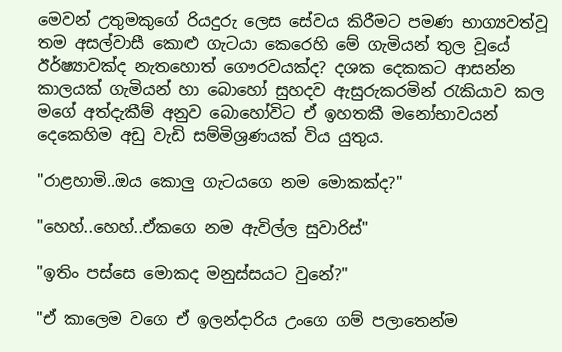මෙවන් උතුමකුගේ රියදුරු ලෙස සේවය කිරීමට පමණ භාග්‍යවත්වූ තම අසල්වාසී කොළු ගැටයා කෙරෙහි මේ ගැමියන් තුල වූයේ ඊර්ෂ්‍යාවක්ද නැතහොත් ගෞරවයක්ද? දශක දෙකකට ආසන්න කාලයක් ගැමියන් හා බොහෝ සුහදව ඇසුරුකරමින් රැකියාව කල මගේ අත්දැකීම් අනුව බොහෝවිට ඒ ඉහතකී මනෝභාවයන් දෙකෙහිම අඩු වැඩි සම්මිශ්‍රණයක් විය යුතුය.

"රාළහාමි..ඔය කොලු ගැටයගෙ නම මොකක්ද?"

"හෙහ්..හෙහ්..ඒකගෙ නම ඇවිල්ල සුවාරිස්"

"ඉතිං පස්සෙ මොකද මනුස්සයට වුනේ?"

"ඒ කාලෙම වගෙ ඒ ඉලන්දාරිය උංගෙ ගම් පලාතෙන්ම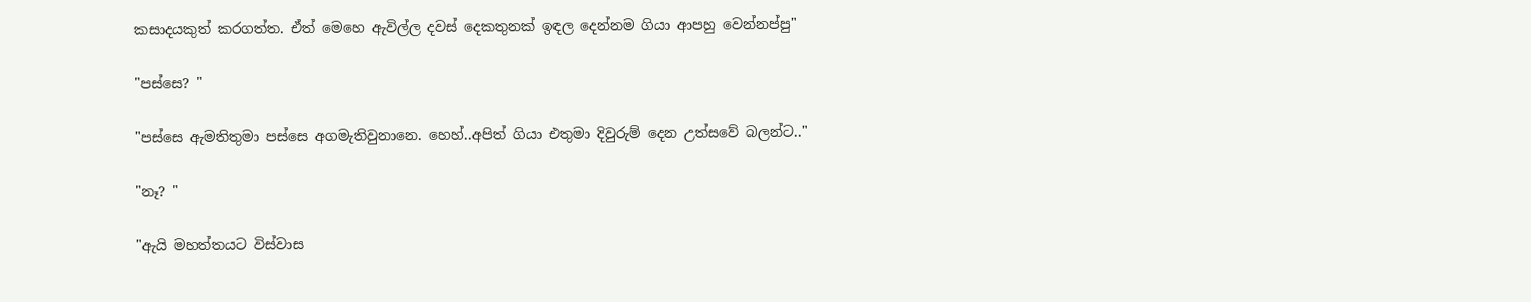කසාදයකුත් කරගත්ත. ඒත් මෙහෙ ඇවිල්ල දවස් දෙකතුනක් ඉඳල දෙන්නම ගියා ආපහු වෙන්නප්පු"

"පස්සෙ? "

"පස්සෙ ඇමතිතුමා පස්සෙ අගමැතිවුනානෙ. හෙහ්..අපිත් ගියා එතුමා දිවුරුම් දෙන උත්සවේ බලන්ට.."

"නෑ? "

"ඇයි මහත්තයට විස්වාස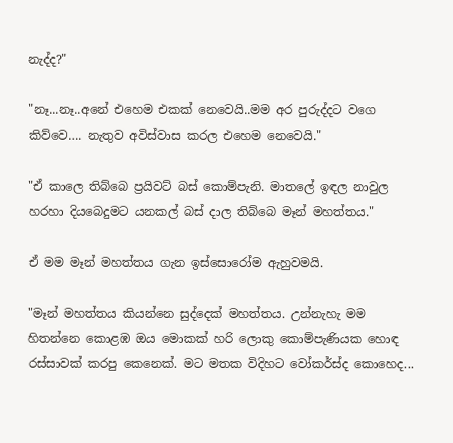නැද්ද?"

"නෑ...නෑ..අනේ එහෙම එකක් නෙවෙයි..මම අර පුරුද්දට වගෙ කිව්වෙ…. නැතුව අවිස්වාස කරල එහෙම නෙවෙයි."

"ඒ කාලෙ තිබ්බෙ ප්‍රයිවට් බස් කොම්පැනි. මාතලේ ඉඳල නාවුල හරහා දියබෙදුමට යනකල් බස් දාල තිබ්බෙ මෑන් මහත්තය."

ඒ මම මෑන් මහත්තය ගැන ඉස්සොරෝම ඇහුවමයි.

"මෑන් මහත්තය කියන්නෙ සුද්දෙක් මහත්තය. උන්නැහැ මම හිතන්නෙ කොළඹ ඔය මොකක් හරි ලොකු කොම්පැණියක හොඳ රස්සාවක් කරපු කෙනෙක්. මට මතක විදිහට වෝකර්ස්ද කොහෙද...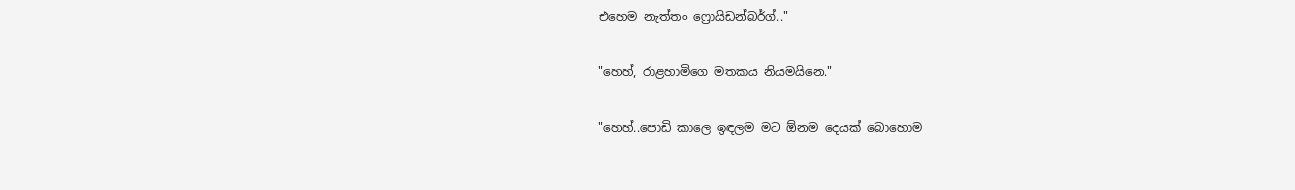එහෙම නැත්තං ෆ්‍රොයිඩන්බර්ග්.."

"හෙහ්, රාළහාමිගෙ මතකය නියමයිනෙ."

"හෙහ්..පොඩි කාලෙ ඉඳලම මට ඕනම දෙයක් බොහොම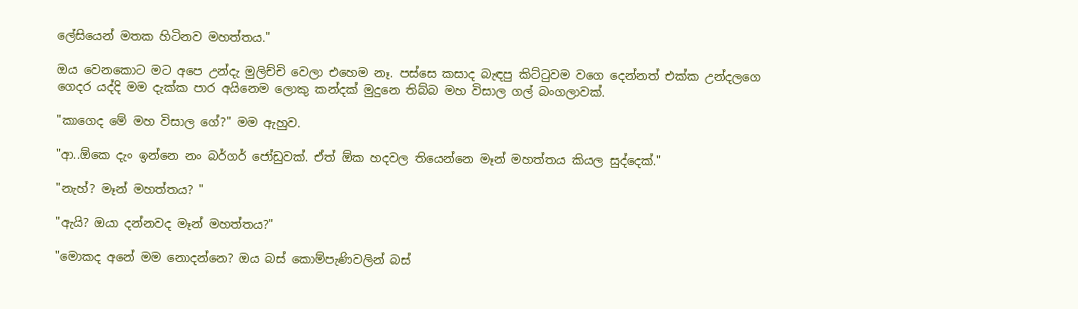ලේසියෙන් මතක හිටිනව මහත්තය."

ඔය වෙනකොට මට අපෙ උන්දැ මුලිච්චි වෙලා එහෙම නෑ. පස්සෙ කසාද බැඳපු කිට්ටුවම වගෙ දෙන්නත් එක්ක උන්දලගෙ ගෙදර යද්දි මම දැක්ක පාර අයිනෙම ලොකු කන්දක් මුදුනෙ තිබ්බ මහ විසාල ගල් බංගලාවක්.

"කාගෙද මේ මහ විසාල ගේ?" මම ඇහුව.

"ආ..ඕකෙ දැං ඉන්නෙ නං බර්ගර් ජෝඩුවක්. ඒත් ඕක හදවල තියෙන්නෙ මෑන් මහත්තය කියල සුද්දෙක්."

"නැහ්? මෑන් මහත්තය? "

"ඇයි? ඔයා දන්නවද මෑන් මහත්තය?"

"මොකද අනේ මම නොදන්නෙ? ඔය බස් කොම්පැණිවලින් බස්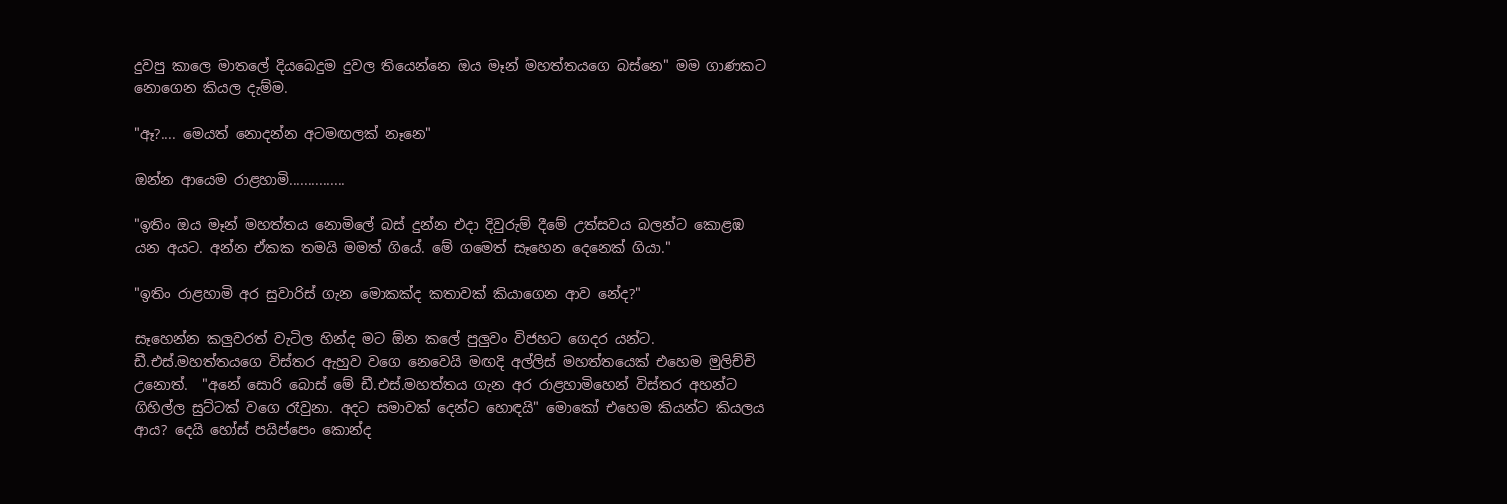දුවපු කාලෙ මාතලේ දියබෙදුම දුවල තියෙන්නෙ ඔය මෑන් මහත්තයගෙ බස්නෙ" මම ගාණකට නොගෙන කියල දැම්ම.

"ඈ?.... මෙයත් නොදන්න අටමඟලක් නෑනෙ"

ඔන්න ආයෙම රාළහාමි...............

"ඉතිං ඔය මෑන් මහත්තය නොමිලේ බස් දුන්න එදා දිවුරුම් දීමේ උත්සවය බලන්ට කොළඹ යන අයට. අන්න ඒකක තමයි මමත් ගියේ. මේ ගමෙත් සෑහෙන දෙනෙක් ගියා."

"ඉතිං රාළහාමි අර සුවාරිස් ගැන මොකක්ද කතාවක් කියාගෙන ආව නේද?"

සෑහෙන්න කලුවරත් වැටිල හින්ද මට ඕන කලේ පුලුවං විජහට ගෙදර යන්ට. ඩී.එස්.මහත්තයගෙ විස්තර ඇහුව වගෙ නෙවෙයි මඟදි අල්ලිස් මහත්තයෙක් එහෙම මුලිච්චි උනොත්.  "අනේ සොරි බොස් මේ ඩී.එස්.මහත්තය ගැන අර රාළහාමිහෙන් විස්තර අහන්ට ගිහිල්ල සුට්ටක් වගෙ රෑවුනා. අදට සමාවක් දෙන්ට හොඳයි" මොකෝ එහෙම කියන්ට කියලය ආය? දෙයි හෝස් පයිප්පෙං කොන්ද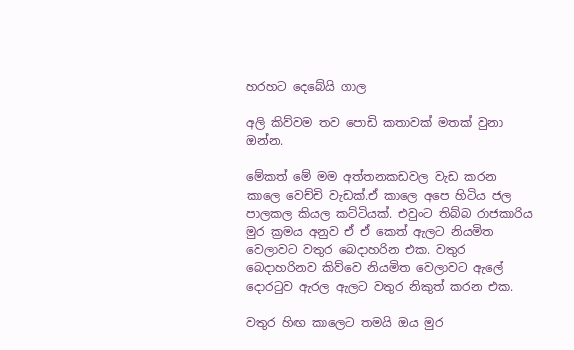හරහට දෙබේයි ගාල

අලි කිව්වම තව පොඩි කතාවක් මතක් වුනා ඔන්න.

මේකත් මේ මම අත්තනකඩවල වැඩ කරන කාලෙ වෙච්චි වැඩක්.ඒ කාලෙ අපෙ හිටිය ජල පාලකල කියල කට්ටියක්. එවුංට තිබ්බ රාජකාරිය මුර ක්‍රමය අනුව ඒ ඒ කෙත් ඇලට නියමිත වෙලාවට වතුර බෙදාහරින එක. වතුර බෙදාහරිනව කිව්වෙ නියමිත වෙලාවට ඇලේ දොරටුව ඇරල ඇලට වතුර නිකුත් කරන එක.

වතුර හිඟ කාලෙට තමයි ඔය මුර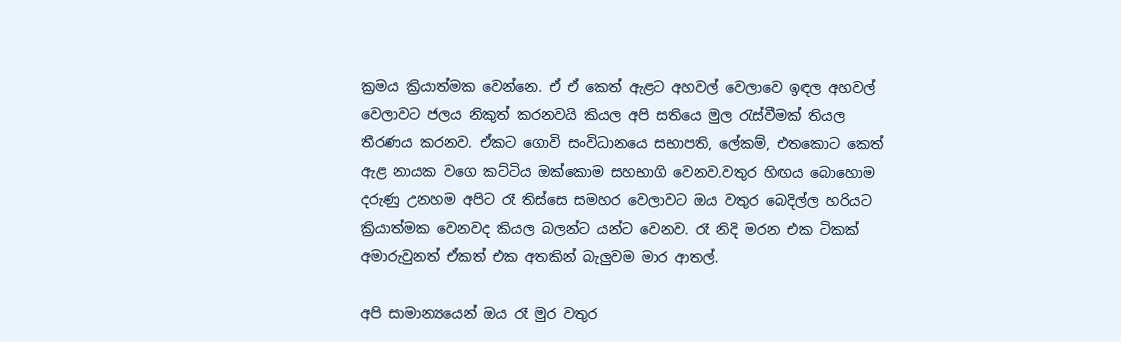ක්‍රමය ක්‍රියාත්මක වෙන්නෙ. ඒ ඒ කෙත් ඇළට අහවල් වෙලාවෙ ඉඳල අහවල් වෙලාවට ජලය නිකුත් කරනවයි කියල අපි සතියෙ මුල රැස්වීමක් තියල තීරණය කරනව. ඒකට ගොවි සංවිධානයෙ සභාපති, ලේකම්, එතකොට කෙත් ඇළ නායක වගෙ කට්ටිය ඔක්කොම සහභාගි වෙනව.වතුර හිඟය බොහොම දරුණු උනහම අපිට රෑ තිස්සෙ සමහර වෙලාවට ඔය වතුර බෙදිල්ල හරියට ක්‍රියාත්මක වෙනවද කියල බලන්ට යන්ට වෙනව. රෑ නිදි මරන එක ටිකක්‍ අමාරුවුනත් ඒකත් එක අතකින් බැලුවම මාර ආතල්.

අපි සාමාන්‍යයෙන් ඔය රෑ මුර වතුර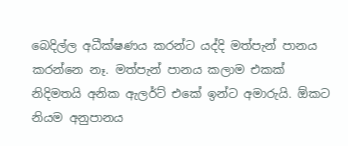බෙදිල්ල අධීක්ෂණය කරන්ට යද්දි මත්පැන් පානය කරන්නෙ නෑ. මත්පැන් පානය කලාම එකක් නිදිමතයි අනික ඇලර්ට් එකේ ඉන්ට අමාරුයි. ඕකට නියම අනුපානය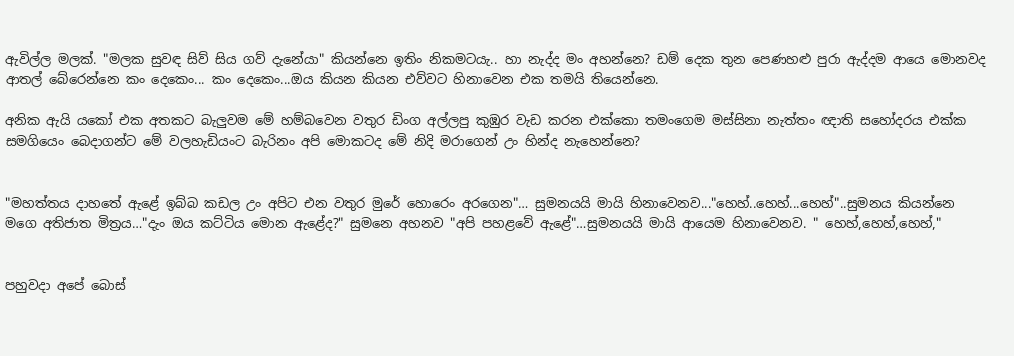ඇවිල්ල මලක්. "මලක සුවඳ සිව් සිය ගව් දැනේයා" කියන්නෙ ඉතිං නිකමටයැ.. හා නැද්ද මං අහන්නෙ? ඩම් දෙක තුන පෙණහළු පුරා ඇද්දම ආයෙ මොනවද ආතල් බේරෙන්නෙ කං දෙකෙං... කං දෙකෙං...ඔය කියන කියන එව්වට හිනාවෙන එක තමයි තියෙන්නෙ.

අනික ඇයි යකෝ එක අතකට බැලුවම මේ හම්බවෙන වතුර ඩිංග අල්ලපු කුඹුර වැඩ කරන එක්කො තමංගෙම මස්සිනා නැත්තං ඥාති සහෝදරය එක්ක සමගියෙං බෙදාගන්ට මේ වලහැඩියංට බැරිනං අපි මොකටද මේ නිදි මරාගෙන් උං හින්ද නැහෙන්නෙ?


"මහත්තය දාහතේ ඇළේ ඉබ්බ කඩල උං අපිට එන වතුර මුරේ හොරෙං අරගෙන"… සුමනයයි මායි හිනාවෙනව..."හෙහ්..හෙහ්...හෙහ්"..සුමනය කියන්නෙ මගෙ අතිජාත මිත්‍රය…"දැං ඔය කට්ටිය මොන ඇළේද?" සුමනෙ අහනව "අපි පහළවේ ඇළේ"…සුමනයයි මායි ආයෙම හිනාවෙනව. " හෙහ්,හෙහ්,හෙහ්,"


පහුවදා අපේ බොස්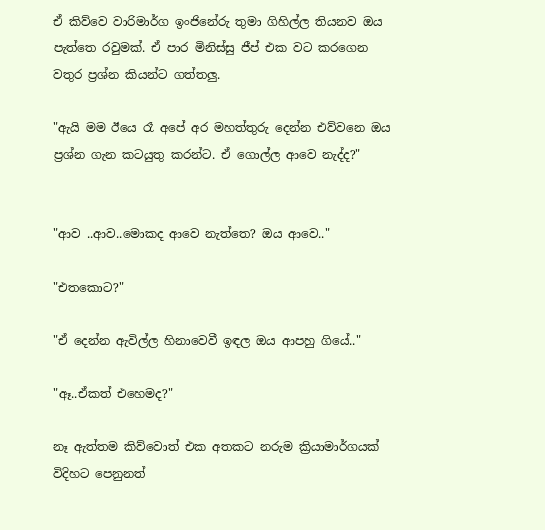ඒ කිව්වෙ වාරිමාර්ග ඉංජිනේරු තුමා ගිහිල්ල තියනව ඔය පැත්තෙ රවුමක්. ඒ පාර මිනිස්සු ජීප් එක වට කරගෙන වතුර ප්‍රශ්න කියන්ට ගත්තලු.

"ඇයි මම ඊයෙ රෑ අපේ අර මහත්තුරු දෙන්න එව්වනෙ ඔය ප්‍රශ්න ගැන කටයුතු කරන්ට. ඒ ගොල්ල ආවෙ නැද්ද?"


"ආව ..ආව..මොකද ආවෙ නැත්තෙ? ඔය ආවෙ.."

"එතකොට?"

"ඒ දෙන්න ඇවිල්ල හිනාවෙවී ඉඳල ඔය ආපහු ගියේ.."

"ඈ..ඒකත් එහෙමද?"

නෑ ඇත්තම කිව්වොත් එක අතකට නරුම ක්‍රියාමාර්ගයක් විදිහට පෙනුනත්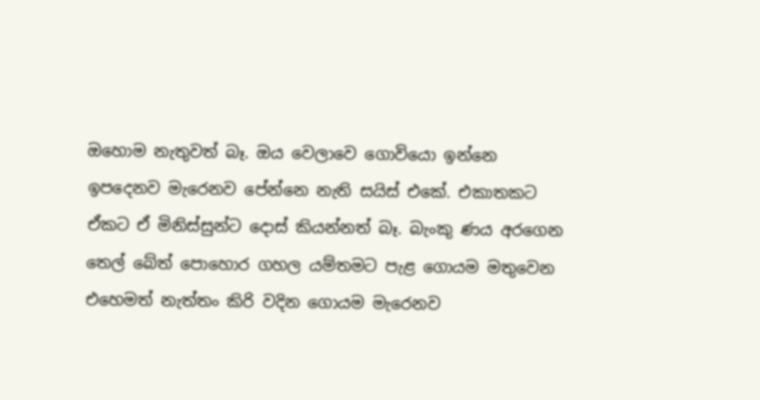ඔහොම නැතුවත් බෑ. ඔය වෙලාවෙ ගොවියො ඉන්නෙ ඉපදෙනව මැරෙනව පේන්නෙ නැති සයිස් එකේ. එකාතකට ඒකට ඒ මිනිස්සුන්ට දොස් කියන්නත් බෑ. බැංකු ණය අරගෙන තෙල් බේත් පොහොර ගහල යම්තමට පැළ ගොයම මතුවෙන එහෙමත් නැත්තං කිරි වදින ගොයම මැරෙනව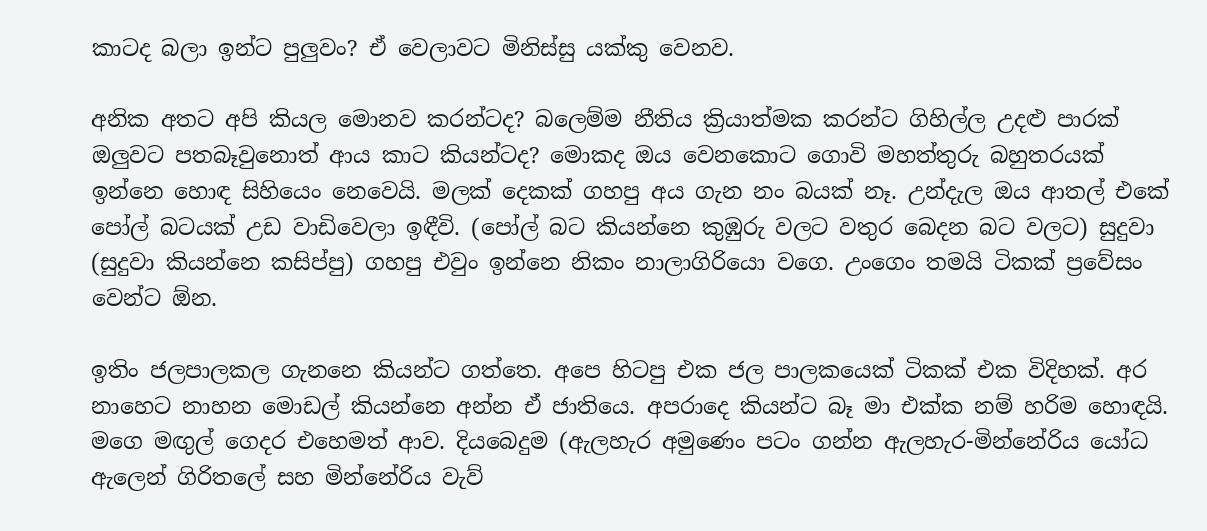කාටද බලා ඉන්ට පුලුවං? ඒ වෙලාවට මිනිස්සු යක්කු වෙනව.

අනික අතට අපි කියල මොනව කරන්ටද? බලෙම්ම නීතිය ක්‍රියාත්මක කරන්ට ගිහිල්ල උදළු පාරක් ඔලුවට පතබෑවුනොත් ආය කාට කියන්ටද? මොකද ඔය වෙනකොට ගොවි මහත්තුරු බහුතරයක් ඉන්නෙ හොඳ සිහියෙං නෙවෙයි. මලක් දෙකක් ගහපු අය ගැන නං බයක් නෑ. උන්දැල ඔය ආතල් එකේ පෝල් බටයක් උඩ වාඩිවෙලා ඉඳීවි. (පෝල් බට කියන්නෙ කුඹුරු වලට වතුර බෙදන බට වලට) සුදුවා (සුදුවා කියන්නෙ කසිප්පු) ගහපු එවුං ඉන්නෙ නිකං නාලාගිරියො වගෙ. උංගෙං තමයි ටිකක් ප්‍රවේසං වෙන්ට ඕන.

ඉතිං ජලපාලකල ගැනනෙ කියන්ට ගත්තෙ. අපෙ හිටපු එක ජල පාලකයෙක් ටිකක් එක විදිහක්. අර නාහෙට නාහන මොඩල් කියන්නෙ අන්න ඒ ජාතියෙ. අපරාදෙ කියන්ට බෑ මා එක්ක නම් හරිම හොඳයි. මගෙ මඟුල් ගෙදර එහෙමත් ආව. දියබෙදුම (ඇලහැර අමුණෙං පටං ගන්න ඇලහැර-මින්නේරිය යෝධ ඇලෙන් ගිරිතලේ සහ මින්නේරිය වැව්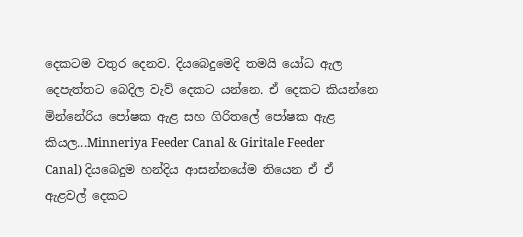දෙකටම වතුර දෙනව. දියබෙදුමෙදි තමයි යෝධ ඇල දෙපැත්තට බෙදිල වැව් දෙකට යන්නෙ. ඒ දෙකට කියන්නෙ මින්නේරිය පෝෂක ඇළ සහ ගිරිතලේ පෝෂක ඇළ කියල...Minneriya Feeder Canal & Giritale Feeder Canal) දියබෙදුම හන්දිය ආසන්නයේම තියෙන ඒ ඒ ඇළවල් දෙකට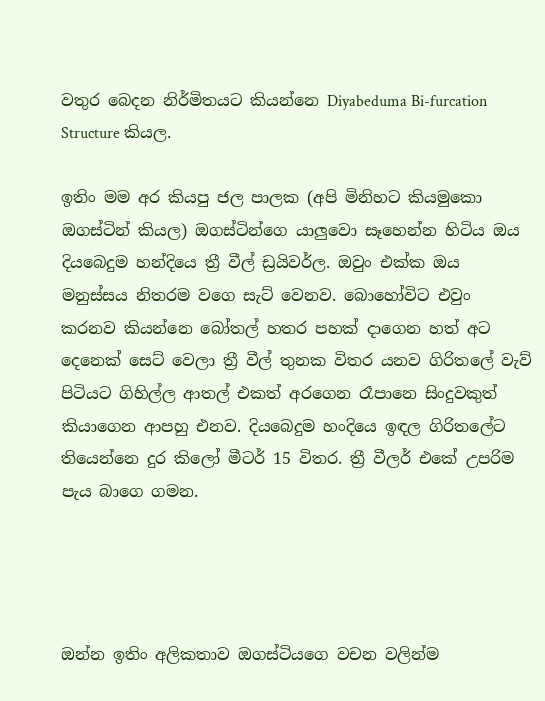වතුර බෙදන නිර්මිතයට කියන්නෙ Diyabeduma Bi-furcation Structure කියල.

ඉතිං මම අර කියපු ජල පාලක (අපි මිනිහට කියමුකො ඔගස්ටින් කියල) ඔගස්ටින්ගෙ යාලුවො සෑහෙන්න හිටිය ඔය දියබෙදුම හන්දියෙ ත්‍රී වීල් ඩ්‍රයිවර්ල. ඔවුං එක්ක ඔය මනුස්සය නිතරම වගෙ සැට් වෙනව. බොහෝවිට එවුං කරනව කියන්නෙ බෝතල් හතර පහක් දාගෙන හත් අට දෙනෙක් සෙට් වෙලා ත්‍රී වීල් තුනක විතර යනව ගිරිතලේ වැව් පිටියට ගිහිල්ල ආතල් එකත් අරගෙන රෑපානෙ සිංදුවකුත් කියාගෙන ආපහු එනව. දියබෙදුම හංදියෙ ඉඳල ගිරිතලේට තියෙන්නෙ දුර කිලෝ මීටර් 15 විතර. ත්‍රී වීලර් එකේ උපරිම පැය බාගෙ ගමන.




ඔන්න ඉතිං අලිකතාව ඔගස්ටියගෙ වචන වලින්ම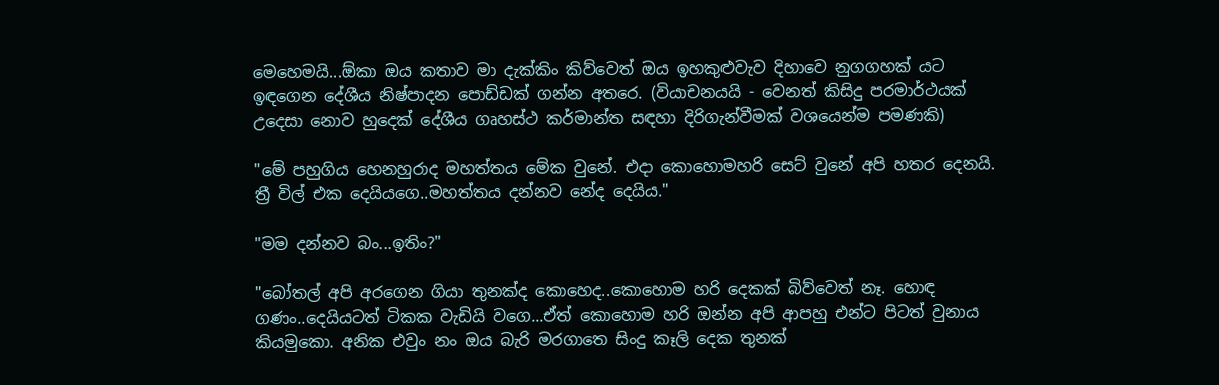මෙහෙමයි...ඕකා ඔය කතාව මා දැක්කිං කිව්වෙත් ඔය ඉහකුළුවැව දිහාවෙ නුගගහක් යට ඉඳගෙන දේශීය නිෂ්පාදන පොඩ්ඩක් ගන්න අතරෙ. (වියාචනයයි - වෙනත් කිසිදු පරමාර්ථයක් උදෙසා නොව හුදෙක් දේශීය ගෘහස්ථ කර්මාන්ත සඳහා දිරිගැන්වීමක් වශයෙන්ම පමණකි)

"මේ පහුගිය හෙනහුරාද මහත්තය මේක වුනේ. එදා කොහොමහරි සෙට් වුනේ අපි හතර දෙනයි. ත්‍රී විල් එක දෙයියගෙ..මහත්තය දන්නව නේද දෙයිය."

"මම දන්නව බං...ඉතිං?"

"බෝතල් අපි අරගෙන ගියා තුනක්ද කොහෙද..කොහොම හරි දෙකක් බිව්වෙත් නෑ. හොඳ ගණං..දෙයියටත් ටිකක වැඩියි වගෙ...ඒත් කොහොම හරි ඔන්න අපි ආපහු එන්ට පිටත් වුනාය කියමුකො. අනික එවුං නං ඔය බැරි මරගාතෙ සිංදු කෑලි දෙක තුනක්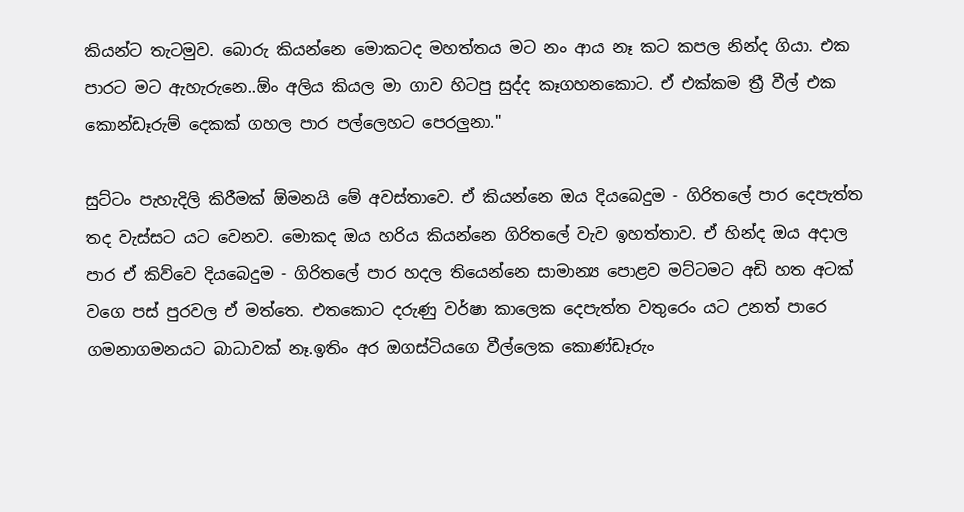කියන්ට තැටමුව. බොරු කියන්නෙ මොකටද මහත්තය මට නං ආය නෑ කට කපල නින්ද ගියා. එක පාරට මට ඇහැරුනෙ..ඕං අලිය කියල මා ගාව හිටපු සුද්ද කෑගහනකොට. ඒ එක්කම ත්‍රී වීල් එක කොන්ඩෑරුම් දෙකක් ගහල පාර පල්ලෙහට පෙරලුනා."

සුට්ටං පැහැදිලි කිරීමක් ඕමනයි මේ අවස්තාවෙ. ඒ කියන්නෙ ඔය දියබෙදුම - ගිරිතලේ පාර දෙපැත්ත තද වැස්සට යට වෙනව. මොකද ඔය හරිය කියන්නෙ ගිරිතලේ වැව ඉහත්තාව. ඒ හින්ද ඔය අදාල පාර ඒ කිව්වෙ දියබෙදුම - ගිරිතලේ පාර හදල තියෙන්නෙ සාමාන්‍ය පොළව මට්ටමට අඩි හත අටක් වගෙ පස් පුරවල ඒ මත්තෙ. එතකොට දරුණු වර්ෂා කාලෙක දෙපැත්ත වතුරෙං යට උනත් පාරෙ ගමනාගමනයට බාධාවක් නෑ.ඉතිං අර ඔගස්ටියගෙ වීල්ලෙක කොණ්ඩෑරුං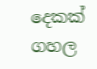දෙකක් ගහල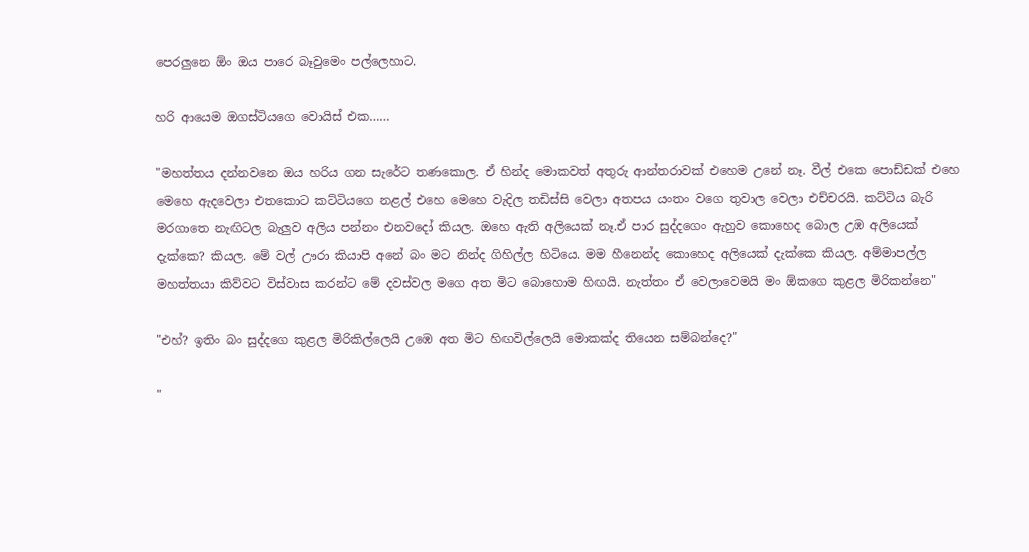පෙරලුනෙ ඕං ඔය පාරෙ බෑවුමෙං පල්ලෙහාට.

හරි ආයෙම ඔගස්ටියගෙ වොයිස් එක……

"මහත්තය දන්නවනෙ ඔය හරිය ගන සැරේට තණකොල. ඒ හින්ද මොකවත් අතුරු ආන්තරාවක් එහෙම උනේ නෑ. වීල් එකෙ පොඩ්ඩක් එහෙ මෙහෙ ඇදවෙලා එතකොට කට්ටියගෙ නළල් එහෙ මෙහෙ වැදිල තඩිස්සි වෙලා අතපය යංතං වගෙ තුවාල වෙලා එච්චරයි. කට්ටිය බැරි මරගාතෙ නැඟිටල බැලුව අලිය පන්නං එනවදෝ කියල. ඔහෙ ඇති අලියෙක් නෑ.ඒ පාර සුද්දගෙං ඇහුව කොහෙද බොල උඹ අලියෙක් දැක්කෙ? කියල. මේ වල් ඌරා කියාපි අනේ බං මට නින්ද ගිහිල්ල හිටියෙ. මම හීනෙන්ද කොහෙද අලියෙක් දැක්කෙ කියල. අම්මාපල්ල මහත්තයා කිව්වට විස්වාස කරන්ට මේ දවස්වල මගෙ අත මිට බොහොම හිඟයි. නැත්තං ඒ වෙලාවෙමයි මං ඕකගෙ කුළල මිරිකන්නෙ"

"එහ්? ඉතිං බං සුද්දගෙ කුළල මිරිකිල්ලෙයි උඹෙ අත මිට හිඟවිල්ලෙයි මොකක්ද තියෙන සම්බන්දෙ?"

"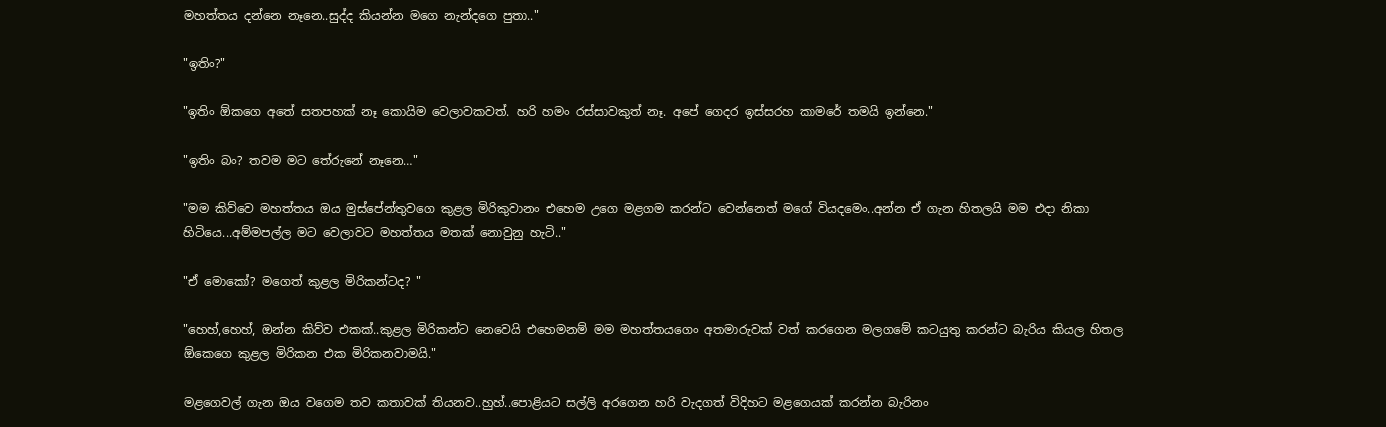මහත්තය දන්නෙ නෑනෙ..සුද්ද කියන්න මගෙ නැන්දගෙ පුතා.."

"ඉතිං?"

"ඉතිං ඕකගෙ අතේ සතපහක් නෑ කොයිම වෙලාවකවත්. හරි හමං රස්සාවකුත් නෑ. අපේ ගෙදර ඉස්සරහ කාමරේ තමයි ඉන්නෙ."

"ඉතිං බං? තවම මට තේරුනේ නෑනෙ…"

"මම කිව්වෙ මහත්තය ඔය මුස්පේන්තුවගෙ කුළල මිරිකුවානං එහෙම උගෙ මළගම කරන්ට වෙන්නෙත් මගේ වියදමෙං..අන්න ඒ ගැන හිතලයි මම එදා නිකා හිටියෙ...අම්මපල්ල මට වෙලාවට මහත්තය මතක් නොවුනු හැටි.."

"ඒ මොකෝ? මගෙත් කුළල මිරිකන්ටද? "

"හෙහ්,හෙහ්, ඔන්න කිව්ව එකක්..කුළල මිරිකන්ට නෙවෙයි එහෙමනම් මම මහත්තයගෙං අතමාරුවක් වත් කරගෙන මලගමේ කටයුතු කරන්ට බැරිය කියල හිතල ඕකෙගෙ කුළල මිරිකන එක මිරිකනවාමයි."

මළගෙවල් ගැන ඔය වගෙම තව කතාවක් තියනව..හුහ්..පොළියට සල්ලි අරගෙන හරි වැදගත් විදිහට මළගෙයක් කරන්න බැරිනං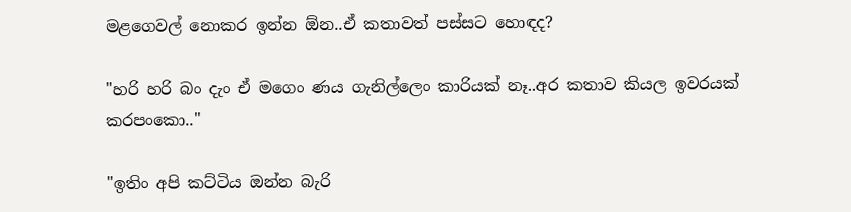මළගෙවල් නොකර ඉන්න ඕන..ඒ කතාවත් පස්සට හොඳද?

"හරි හරි බං දැං ඒ මගෙං ණය ගැනිල්ලෙං කාරියක් නෑ..අර කතාව කියල ඉවරයක් කරපංකො.."

"ඉතිං අපි කට්ටිය ඔන්න බැරි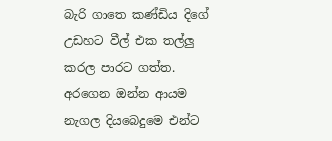බැරි ගාතෙ කණ්ඩිය දිගේ උඩහට වීල් එක තල්ලු කරල පාරට ගත්ත. අරගෙන ඔන්න ආයම නැගල දියබෙදුමෙ එන්ට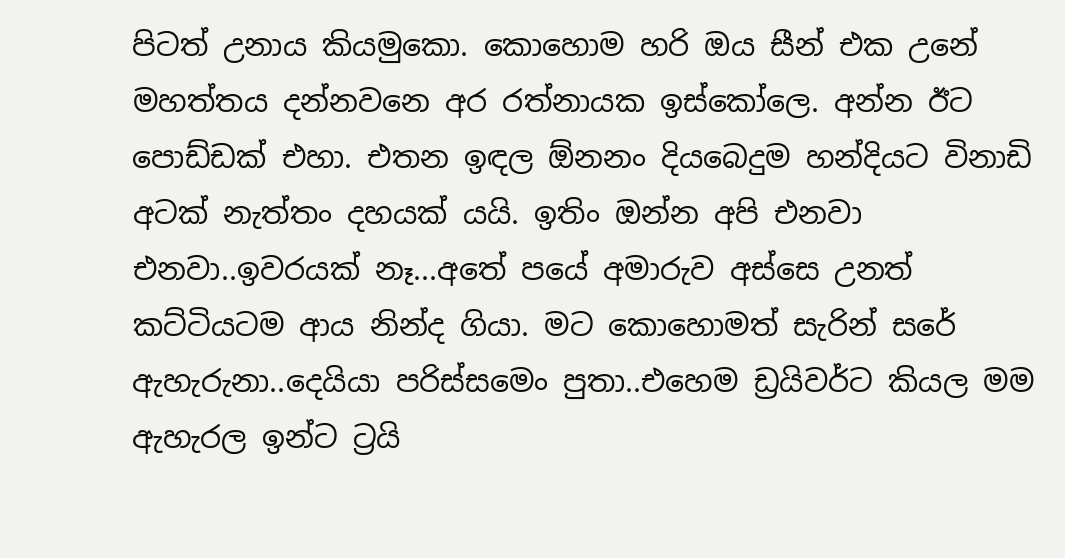පිටත් උනාය කියමුකො. කොහොම හරි ඔය සීන් එක උනේ මහත්තය දන්නවනෙ අර රත්නායක ඉස්කෝලෙ. අන්න ඊට පොඩ්ඩක් එහා. එතන ඉඳල ඕනනං දියබෙදුම හන්දියට විනාඩි අටක් නැත්තං දහයක් යයි. ඉතිං ඔන්න අපි එනවා එනවා..ඉවරයක් නෑ...අතේ පයේ අමාරුව අස්සෙ උනත් කට්ටියටම ආය නින්ද ගියා. මට කොහොමත් සැරින් සරේ ඇහැරුනා..දෙයියා පරිස්සමෙං පුතා..එහෙම ඩ්‍රයිවර්ට කියල මම ඇහැරල ඉන්ට ට්‍රයි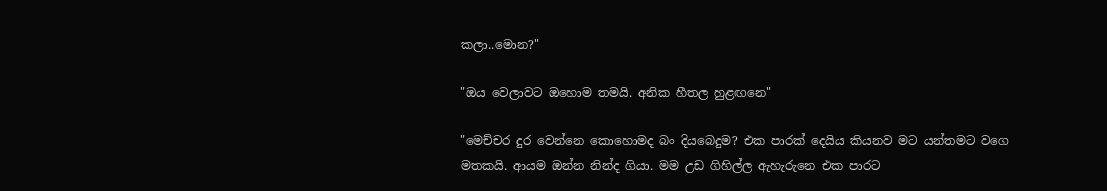කලා..මොන?"

"ඔය වෙලාවට ඔහොම තමයි. අනික හීතල හුළඟනෙ"

"මෙච්චර දුර වෙන්නෙ කොහොමද බං දියබෙදුම? එක පාරක් දෙයිය කියනව මට යන්තමට වගෙ මතකයි. ආයම ඔන්න නින්ද ගියා. මම උඩ ගිහිල්ල ඇහැරුනෙ එක පාරට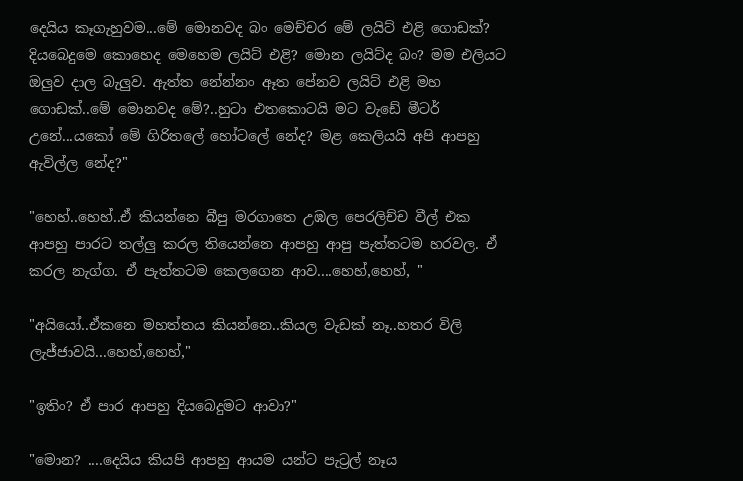දෙයිය කෑගැහුවම...මේ මොනවද බං මෙච්චර මේ ලයිට් එළි ගොඩක්? දියබෙදුමෙ කොහෙද මෙහෙම ලයිට් එළි? මොන ලයිට්ද බං? මම එලියට ඔලුව දාල බැලුව. ඇත්ත නේන්නං ඈත පේනව ලයිට් එළි මහ ගොඩක්..මේ මොනවද මේ?..හුටා එතකොටයි මට වැඩේ මීටර් උනේ...යකෝ මේ ගිරිතලේ හෝටලේ නේද? මළ කෙලියයි අපි ආපහු ඇවිල්ල නේද?"

"හෙහ්..හෙහ්..ඒ කියන්නෙ බීපු මරගාතෙ උඹල පෙරලිච්ච වීල් එක ආපහු පාරට තල්ලු කරල තියෙන්නෙ ආපහු ආපු පැත්තටම හරවල. ඒ කරල නැග්ග. ඒ පැත්තටම කෙලගෙන ආව....හෙහ්,හෙහ්, "

"අයියෝ..ඒකනෙ මහත්තය කියන්නෙ..කියල වැඩක් නෑ..හතර විලි ලැජ්ජාවයි...හෙහ්,හෙහ්,"

"ඉතිං? ඒ පාර ආපහු දියබෙදුමට ආවා?"

"මොන? ....දෙයිය කියපි ආපහු ආයම යන්ට පැට්‍රල් නෑය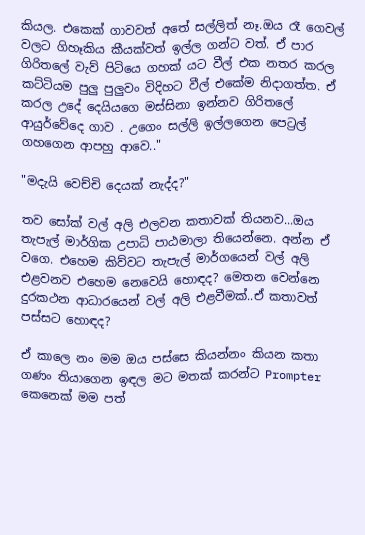කියල. එකෙක් ගාවවත් අතේ සල්ලිත් නෑ.ඔය රෑ ගෙවල් වලට ගිහෑකිය කීයක්වත් ඉල්ල ගන්ට වත්. ඒ පාර ගිරිතලේ වැව් පිටියෙ ගහක් යට වීල් එක නතර කරල කට්ටියම පුලු පුලුවං විදිහට වීල් එකේම නිදාගත්ත. ඒ කරල උදේ දෙයියගෙ මස්සිනා ඉන්නව ගිරිතලේ ආයුර්වේදෙ ගාව . උගෙං සල්ලි ඉල්ලගෙන පෙට්‍රල් ගහගෙන ආපහු ආවෙ.."

"මදැයි වෙච්චි දෙයක් නැද්ද?"

තව සෝක් වල් අලි එලවන කතාවක් තියනව...ඔය තැපැල් මාර්ගික උපාධි පාඨමාලා තියෙන්නෙ. අන්න ඒ වගෙ. එහෙම කිව්වට තැපැල් මාර්ගයෙන් වල් අලි එළවනව එහෙම නෙවෙයි හොඳද? මෙතන වෙන්නෙ දුරකථන ආධාරයෙන් වල් අලි එළවීමක්..ඒ කතාවත් පස්සට හොඳද?

ඒ කාලෙ නං මම ඔය පස්සෙ කියන්නං කියන කතා ගණං තියාගෙන ඉඳල මට මතක් කරන්ට Prompter කෙනෙක් මම පත්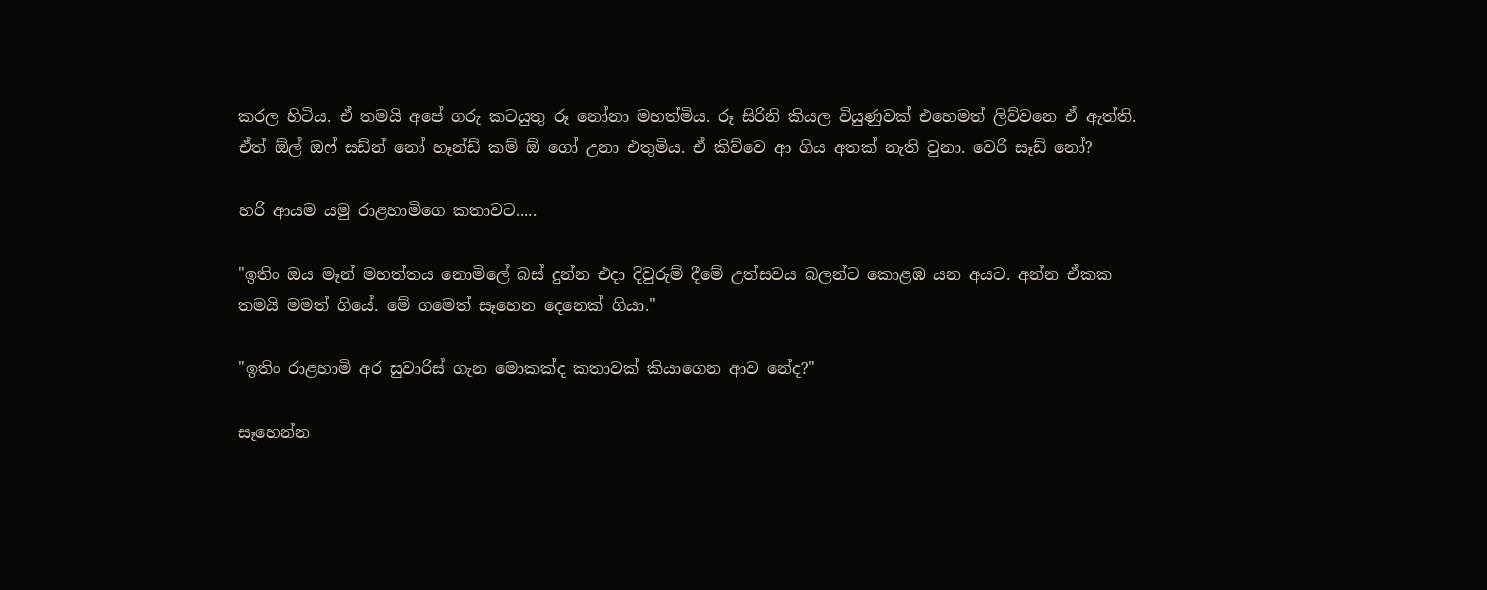කරල හිටිය. ඒ තමයි අපේ ගරු කටයුතු රූ නෝනා මහත්මිය. රූ සිරිනි කියල වියුණුවක් එහෙමත් ලිව්වනෙ ඒ ඇත්ති. ඒත් ඕල් ඔෆ් සඩ්න් නෝ හෑන්ඩ් කම් ඕ ගෝ උනා එතුමිය. ඒ කිව්වෙ ආ ගිය අතක් නැති වුනා. වෙරි සෑඩ් නෝ?

හරි ආයම යමු රාළහාමිගෙ කතාවට.....

"ඉතිං ඔය මෑන් මහත්තය නොමිලේ බස් දුන්න එදා දිවුරුම් දීමේ උත්සවය බලන්ට කොළඹ යන අයට. අන්න ඒකක තමයි මමත් ගියේ. මේ ගමෙත් සෑහෙන දෙනෙක් ගියා."

"ඉතිං රාළහාමි අර සුවාරිස් ගැන මොකක්ද කතාවක් කියාගෙන ආව නේද?"

සෑහෙන්න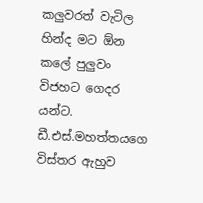කලුවරත් වැටිල හින්ද මට ඕන කලේ පුලුවං විජහට ගෙදර යන්ට. ඩී.එස්.මහත්තයගෙ විස්තර ඇහුව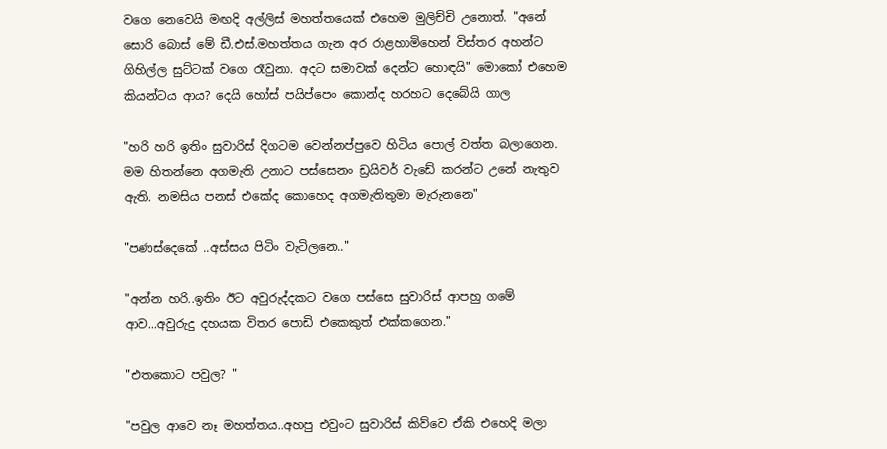වගෙ නෙවෙයි මඟදි අල්ලිස් මහත්තයෙක් එහෙම මුලිච්චි උනොත්. "අනේ සොරි බොස් මේ ඩී.එස්.මහත්තය ගැන අර රාළහාමිහෙන් විස්තර අහන්ට ගිහිල්ල සුට්ටක් වගෙ රෑවුනා. අදට සමාවක් දෙන්ට හොඳයි" මොකෝ එහෙම කියන්ටය ආය? දෙයි හෝස් පයිප්පෙං කොන්ද හරහට දෙබේයි ගාල

"හරි හරි ඉතිං සුවාරිස් දිගටම වෙන්නප්පුවෙ හිටිය පොල් වත්ත බලාගෙන. මම හිතන්නෙ අගමැති උනාට පස්සෙනං ඩ්‍රයිවර් වැඩේ කරන්ට උනේ නැතුව ඇති. නමසිය පනස් එකේද කොහෙද අගමැතිතුමා මැරුනනෙ"

"පණස්දෙකේ ..අස්සය පිටිං වැටිලනෙ.."

"අන්න හරි..ඉතිං ඊට අවුරුද්දකට වගෙ පස්සෙ සුවාරිස් ආපහු ගමේ ආව...අවුරුදු දහයක විතර පොඩි එකෙකුත් එක්කගෙන."

"එතකොට පවුල? "

"පවුල ආවෙ නෑ මහත්තය..අහපු එවුංට සුවාරිස් කිව්වෙ ඒකි එහෙදි මලා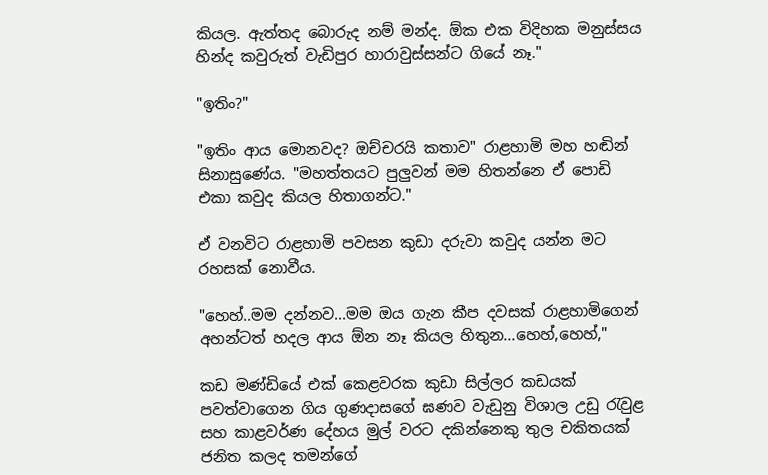කියල. ඇත්තද බොරුද නම් මන්ද. ඕක එක විදිහක මනුස්සය හින්ද කවුරුත් වැඩිපුර හාරාවුස්සන්ට ගියේ නෑ."

"ඉතිං?"

"ඉතිං ආය මොනවද? ඔච්චරයි කතාව" රාළහාමි මහ හඬින් සිනාසුණේය. "මහත්තයට පුලුවන් මම හිතන්නෙ ඒ පොඩි එකා කවුද කියල හිතාගන්ට."

ඒ වනවිට රාළහාමි පවසන කුඩා දරුවා කවුද යන්න මට රහසක් නොවීය.

"හෙහ්..මම දන්නව...මම ඔය ගැන කීප දවසක් රාළහාමිගෙන් අහන්ටත් හදල ආය ඕන නෑ කියල හිතුන...හෙහ්,හෙහ්,"

කඩ මණ්ඩියේ එක් කෙළවරක කුඩා සිල්ලර කඩයක් පවත්වාගෙන ගිය ගුණදාසගේ ඝණව වැඩුනු විශාල උඩු රැවුළ සහ කාළවර්ණ දේහය මුල් වරට දකින්නෙකු තුල චකිතයක් ජනිත කලද තමන්ගේ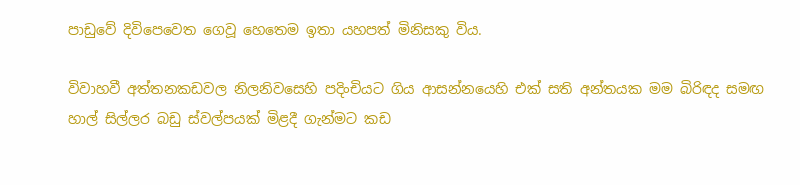පාඩුවේ දිවිපෙවෙත ගෙවූ හෙතෙම ඉතා යහපත් මිනිසකු විය.

විවාහවී අත්තනකඩවල නිලනිවසෙහි පදිංචියට ගිය ආසන්නයෙහි එක් සති අන්තයක මම බිරිඳද සමඟ හාල් සිල්ලර බඩු ස්වල්පයක් මිළදී ගැන්මට කඩ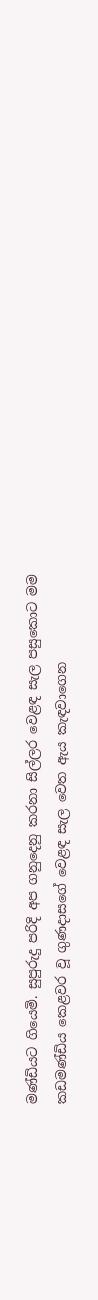මණ්ඩියට ගියෙමි. සුපුරුදු පරිදි අප ගනුදෙනු කරනා සිල්ලර වෙළඳ සැල පසුකොට මම කඩමණ්ඩිය කෙළවර වූ ගුණදාසගේ වෙළඳ සැල වෙත ඇය කැඳවාගෙන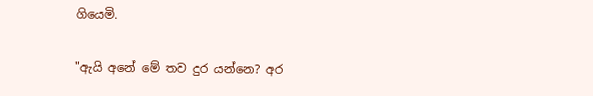ගියෙමි.

"ඇයි අනේ මේ තව දුර යන්නෙ? අර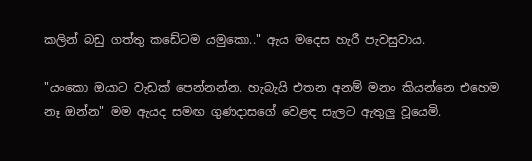කලින් බඩු ගත්තු කඩේටම යමුකො.." ඇය මදෙස හැරී පැවසුවාය.

"යංකො ඔයාට වැඩක් පෙන්නන්න. හැබැයි එතන අනම් මනං කියන්නෙ එහෙම නෑ ඔන්න" මම ඇයද සමඟ ගුණදාසගේ වෙළඳ සැලට ඇතුලු වූයෙමි.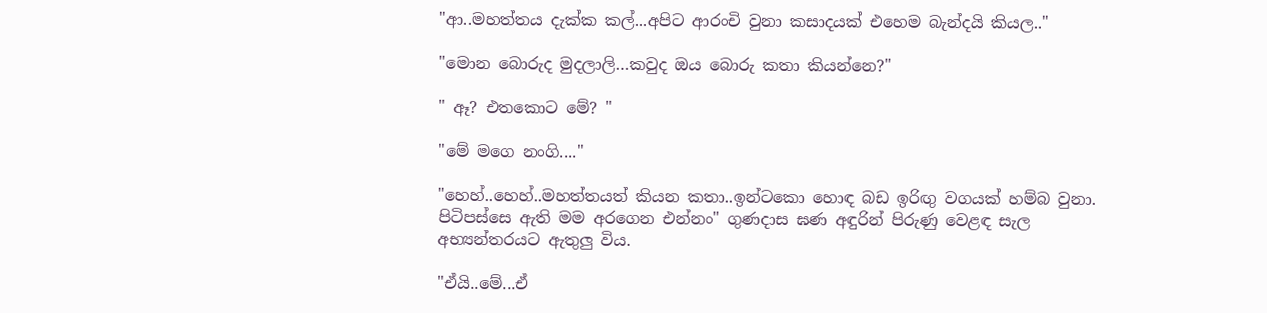"ආ..මහත්තය දැක්ක කල්...අපිට ආරංචි වුනා කසාදයක් එහෙම බැන්දයි කියල.."

"මොන බොරුද මුදලාලි…කවුද ඔය බොරු කතා කියන්නෙ?"

" ඈ? එතකොට මේ? "

"මේ මගෙ නංගි...."

"හෙහ්..හෙහ්..මහත්තයත් කියන කතා..ඉන්ටකො හොඳ බඩ ඉරිඟු වගයක් හම්බ වුනා. පිටිපස්සෙ ඇති මම අරගෙන එන්නං" ගුණදාස ඝණ අඳුරින් පිරුණු වෙළඳ සැල අභ්‍යන්තරයට ඇතුලු විය.

"ඒයි..මේ...ඒ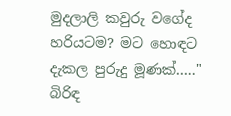මුදලාලි කවුරු වගේද හරියටම? මට හොඳට දැකල පුරුදු මූණක්….." බිරිඳ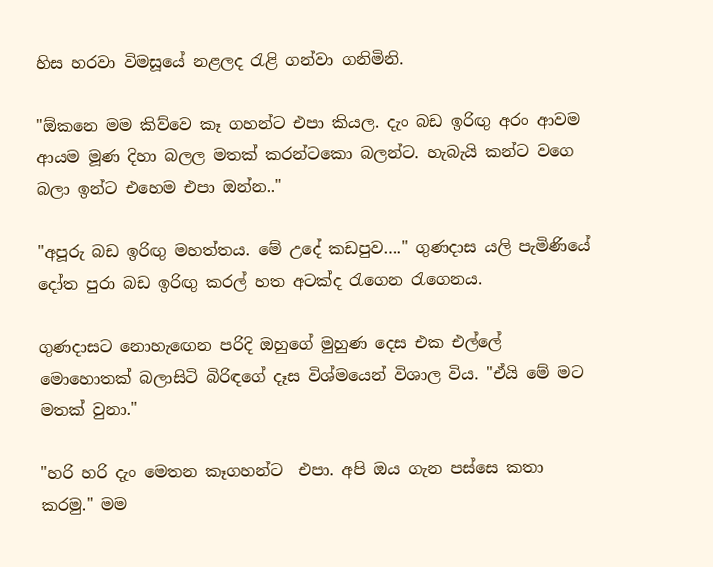හිස හරවා විමසූයේ නළලද රැළි ගන්වා ගනිමිනි.

"ඕකනෙ මම කිව්වෙ කෑ ගහන්ට එපා කියල. දැං බඩ ඉරිඟු අරං ආවම ආයම මූණ දිහා බලල මතක් කරන්ටකො බලන්ට. හැබැයි කන්ට වගෙ බලා ඉන්ට එහෙම එපා ඔන්න.."

"අපූරු බඩ ඉරිඟු මහත්තය. මේ උදේ කඩපුව…." ගුණදාස යලි පැමිණියේ දෝත පුරා බඩ ඉරිඟු කරල් හත අටක්ද රැගෙන රැගෙනය.

ගුණදාසට නොහැඟෙන පරිදි ඔහුගේ මුහුණ දෙස එක එල්ලේ මොහොතක් බලාසිටි බිරිඳගේ දෑස විශ්මයෙන් විශාල විය. "ඒයි මේ මට මතක් වුනා."

"හරි හරි දැං මෙතන කෑගහන්ට  එපා. අපි ඔය ගැන පස්සෙ කතා කරමු." මම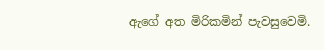ඇගේ අත මිරිකමින් පැවසුවෙමි.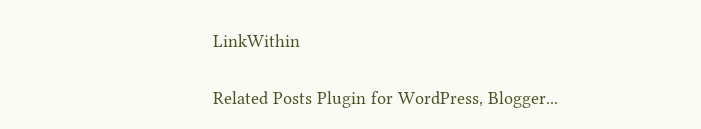LinkWithin

Related Posts Plugin for WordPress, Blogger...